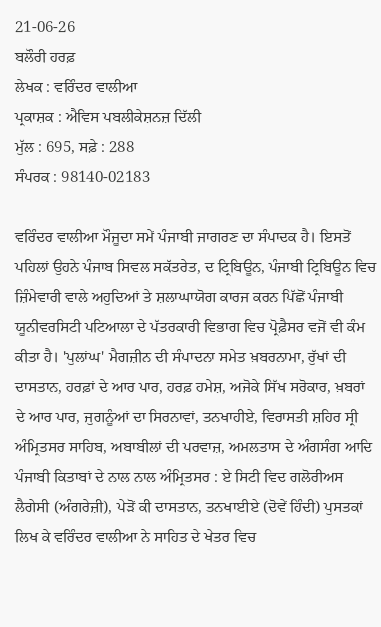21-06-26
ਬਲੌਰੀ ਹਰਫ਼
ਲੇਖਕ : ਵਰਿੰਦਰ ਵਾਲੀਆ
ਪ੍ਰਕਾਸ਼ਕ : ਐਵਿਸ ਪਬਲੀਕੇਸ਼ਨਜ਼ ਦਿੱਲੀ
ਮੁੱਲ : 695, ਸਫ਼ੇ : 288
ਸੰਪਰਕ : 98140-02183

ਵਰਿੰਦਰ ਵਾਲੀਆ ਮੌਜੂਦਾ ਸਮੇਂ ਪੰਜਾਬੀ ਜਾਗਰਣ ਦਾ ਸੰਪਾਦਕ ਹੈ। ਇਸਤੋਂ ਪਹਿਲਾਂ ਉਹਨੇ ਪੰਜਾਬ ਸਿਵਲ ਸਕੱਤਰੇਤ, ਦ ਟ੍ਰਿਬਿਊਨ, ਪੰਜਾਬੀ ਟ੍ਰਿਬਿਊਨ ਵਿਚ ਜ਼ਿੰਮੇਵਾਰੀ ਵਾਲੇ ਅਹੁਦਿਆਂ ਤੇ ਸ਼ਲਾਘਾਯੋਗ ਕਾਰਜ ਕਰਨ ਪਿੱਛੋਂ ਪੰਜਾਬੀ ਯੂਨੀਵਰਸਿਟੀ ਪਟਿਆਲਾ ਦੇ ਪੱਤਰਕਾਰੀ ਵਿਭਾਗ ਵਿਚ ਪ੍ਰੋਫ਼ੈਸਰ ਵਜੋਂ ਵੀ ਕੰਮ ਕੀਤਾ ਹੈ। 'ਪੁਲਾਂਘ' ਮੈਗਜ਼ੀਨ ਦੀ ਸੰਪਾਦਨਾ ਸਮੇਤ ਖ਼ਬਰਨਾਮਾ, ਰੁੱਖਾਂ ਦੀ ਦਾਸਤਾਨ, ਹਰਫ਼ਾਂ ਦੇ ਆਰ ਪਾਰ, ਹਰਫ਼ ਹਮੇਸ਼, ਅਜੋਕੇ ਸਿੱਖ ਸਰੋਕਾਰ, ਖ਼ਬਰਾਂ ਦੇ ਆਰ ਪਾਰ, ਜੁਗਨੂੰਆਂ ਦਾ ਸਿਰਨਾਵਾਂ, ਤਨਖਾਹੀਏ, ਵਿਰਾਸਤੀ ਸ਼ਹਿਰ ਸ੍ਰੀ ਅੰਮ੍ਰਿਤਸਰ ਸਾਹਿਬ, ਅਬਾਬੀਲਾਂ ਦੀ ਪਰਵਾਜ਼, ਅਮਲਤਾਸ ਦੇ ਅੰਗਸੰਗ ਆਦਿ ਪੰਜਾਬੀ ਕਿਤਾਬਾਂ ਦੇ ਨਾਲ ਨਾਲ ਅੰਮ੍ਰਿਤਸਰ : ਏ ਸਿਟੀ ਵਿਦ ਗਲੋਰੀਅਸ ਲੈਗੇਸੀ (ਅੰਗਰੇਜ਼ੀ), ਪੇੜੋਂ ਕੀ ਦਾਸਤਾਨ, ਤਨਖਾਈਏ (ਦੋਵੇਂ ਹਿੰਦੀ) ਪੁਸਤਕਾਂ ਲਿਖ ਕੇ ਵਰਿੰਦਰ ਵਾਲੀਆ ਨੇ ਸਾਹਿਤ ਦੇ ਖੇਤਰ ਵਿਚ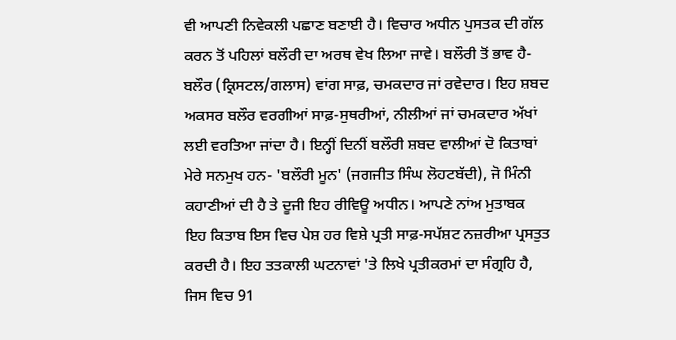ਵੀ ਆਪਣੀ ਨਿਵੇਕਲੀ ਪਛਾਣ ਬਣਾਈ ਹੈ। ਵਿਚਾਰ ਅਧੀਨ ਪੁਸਤਕ ਦੀ ਗੱਲ ਕਰਨ ਤੋਂ ਪਹਿਲਾਂ ਬਲੌਰੀ ਦਾ ਅਰਥ ਵੇਖ ਲਿਆ ਜਾਵੇ। ਬਲੌਰੀ ਤੋਂ ਭਾਵ ਹੈ-ਬਲੌਰ (ਕ੍ਰਿਸਟਲ/ਗਲਾਸ) ਵਾਂਗ ਸਾਫ਼, ਚਮਕਦਾਰ ਜਾਂ ਰਵੇਦਾਰ। ਇਹ ਸ਼ਬਦ ਅਕਸਰ ਬਲੌਰ ਵਰਗੀਆਂ ਸਾਫ਼-ਸੁਥਰੀਆਂ, ਨੀਲੀਆਂ ਜਾਂ ਚਮਕਦਾਰ ਅੱਖਾਂ ਲਈ ਵਰਤਿਆ ਜਾਂਦਾ ਹੈ। ਇਨ੍ਹੀਂ ਦਿਨੀਂ ਬਲੌਰੀ ਸ਼ਬਦ ਵਾਲੀਆਂ ਦੋ ਕਿਤਾਬਾਂ ਮੇਰੇ ਸਨਮੁਖ ਹਨ- 'ਬਲੌਰੀ ਮੂਨ' (ਜਗਜੀਤ ਸਿੰਘ ਲੋਹਟਬੱਦੀ), ਜੋ ਮਿੰਨੀ ਕਹਾਣੀਆਂ ਦੀ ਹੈ ਤੇ ਦੂਜੀ ਇਹ ਰੀਵਿਊ ਅਧੀਨ। ਆਪਣੇ ਨਾਂਅ ਮੁਤਾਬਕ ਇਹ ਕਿਤਾਬ ਇਸ ਵਿਚ ਪੇਸ਼ ਹਰ ਵਿਸ਼ੇ ਪ੍ਰਤੀ ਸਾਫ਼-ਸਪੱਸ਼ਟ ਨਜ਼ਰੀਆ ਪ੍ਰਸਤੁਤ ਕਰਦੀ ਹੈ। ਇਹ ਤਤਕਾਲੀ ਘਟਨਾਵਾਂ 'ਤੇ ਲਿਖੇ ਪ੍ਰਤੀਕਰਮਾਂ ਦਾ ਸੰਗ੍ਰਹਿ ਹੈ, ਜਿਸ ਵਿਚ 91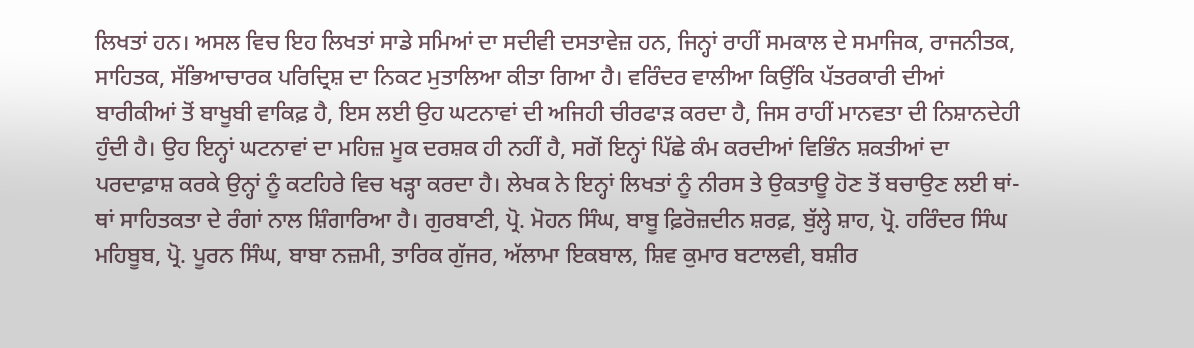ਲਿਖਤਾਂ ਹਨ। ਅਸਲ ਵਿਚ ਇਹ ਲਿਖਤਾਂ ਸਾਡੇ ਸਮਿਆਂ ਦਾ ਸਦੀਵੀ ਦਸਤਾਵੇਜ਼ ਹਨ, ਜਿਨ੍ਹਾਂ ਰਾਹੀਂ ਸਮਕਾਲ ਦੇ ਸਮਾਜਿਕ, ਰਾਜਨੀਤਕ, ਸਾਹਿਤਕ, ਸੱਭਿਆਚਾਰਕ ਪਰਿਦ੍ਰਿਸ਼ ਦਾ ਨਿਕਟ ਮੁਤਾਲਿਆ ਕੀਤਾ ਗਿਆ ਹੈ। ਵਰਿੰਦਰ ਵਾਲੀਆ ਕਿਉਂਕਿ ਪੱਤਰਕਾਰੀ ਦੀਆਂ ਬਾਰੀਕੀਆਂ ਤੋਂ ਬਾਖੂਬੀ ਵਾਕਿਫ਼ ਹੈ, ਇਸ ਲਈ ਉਹ ਘਟਨਾਵਾਂ ਦੀ ਅਜਿਹੀ ਚੀਰਫਾੜ ਕਰਦਾ ਹੈ, ਜਿਸ ਰਾਹੀਂ ਮਾਨਵਤਾ ਦੀ ਨਿਸ਼ਾਨਦੇਹੀ ਹੁੰਦੀ ਹੈ। ਉਹ ਇਨ੍ਹਾਂ ਘਟਨਾਵਾਂ ਦਾ ਮਹਿਜ਼ ਮੂਕ ਦਰਸ਼ਕ ਹੀ ਨਹੀਂ ਹੈ, ਸਗੋਂ ਇਨ੍ਹਾਂ ਪਿੱਛੇ ਕੰਮ ਕਰਦੀਆਂ ਵਿਭਿੰਨ ਸ਼ਕਤੀਆਂ ਦਾ ਪਰਦਾਫ਼ਾਸ਼ ਕਰਕੇ ਉਨ੍ਹਾਂ ਨੂੰ ਕਟਹਿਰੇ ਵਿਚ ਖੜ੍ਹਾ ਕਰਦਾ ਹੈ। ਲੇਖਕ ਨੇ ਇਨ੍ਹਾਂ ਲਿਖਤਾਂ ਨੂੰ ਨੀਰਸ ਤੇ ਉਕਤਾਊ ਹੋਣ ਤੋਂ ਬਚਾਉਣ ਲਈ ਥਾਂ-ਥਾਂ ਸਾਹਿਤਕਤਾ ਦੇ ਰੰਗਾਂ ਨਾਲ ਸ਼ਿੰਗਾਰਿਆ ਹੈ। ਗੁਰਬਾਣੀ, ਪ੍ਰੋ. ਮੋਹਨ ਸਿੰਘ, ਬਾਬੂ ਫ਼ਿਰੋਜ਼ਦੀਨ ਸ਼ਰਫ਼, ਬੁੱਲ੍ਹੇ ਸ਼ਾਹ, ਪ੍ਰੋ. ਹਰਿੰਦਰ ਸਿੰਘ ਮਹਿਬੂਬ, ਪ੍ਰੋ. ਪੂਰਨ ਸਿੰਘ, ਬਾਬਾ ਨਜ਼ਮੀ, ਤਾਰਿਕ ਗੁੱਜਰ, ਅੱਲਾਮਾ ਇਕਬਾਲ, ਸ਼ਿਵ ਕੁਮਾਰ ਬਟਾਲਵੀ, ਬਸ਼ੀਰ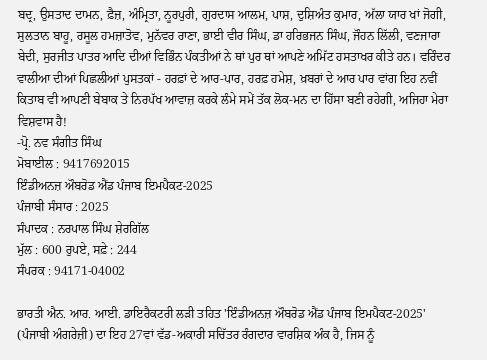ਬਦ੍ਰ, ਉਸਤਾਦ ਦਾਮਨ, ਫ਼ੈਜ਼, ਅੰਮ੍ਰਿਤਾ, ਨੂਰਪੁਰੀ, ਗੁਰਦਾਸ ਆਲਮ, ਪਾਸ਼, ਦੁਸ਼ਿਅੰਤ ਕੁਮਾਰ, ਅੱਲਾ ਯਾਰ ਖਾਂ ਜੋਗੀ, ਸੁਲਤਾਨ ਬਾਹੂ, ਰਸੂਲ ਹਮਜ਼ਾਤੋਵ, ਮੁਨੱਵਰ ਰਾਣਾ, ਭਾਈ ਵੀਰ ਸਿੰਘ, ਡਾ ਹਰਿਭਜਨ ਸਿੰਘ, ਜੌਹਨ ਲਿੱਲੀ, ਵਣਜਾਰਾ ਬੇਦੀ, ਸੁਰਜੀਤ ਪਾਤਰ ਆਦਿ ਦੀਆਂ ਵਿਭਿੰਨ ਪੰਕਤੀਆਂ ਨੇ ਥਾਂ ਪੁਰ ਥਾਂ ਆਪਣੇ ਅਮਿੱਟ ਹਸਤਾਖਰ ਕੀਤੇ ਹਨ। ਵਰਿੰਦਰ ਵਾਲੀਆ ਦੀਆਂ ਪਿਛਲੀਆਂ ਪੁਸਤਕਾਂ - ਹਰਫ਼ਾਂ ਦੇ ਆਰ-ਪਾਰ, ਹਰਫ਼ ਹਮੇਸ਼, ਖ਼ਬਰਾਂ ਦੇ ਆਰ ਪਾਰ ਵਾਂਗ ਇਹ ਨਵੀਂ ਕਿਤਾਬ ਵੀ ਆਪਣੀ ਬੇਬਾਕ ਤੇ ਨਿਰਪੱਖ ਆਵਾਜ਼ ਕਰਕੇ ਲੰਮੇ ਸਮੇਂ ਤੱਕ ਲੋਕ-ਮਨ ਦਾ ਹਿੱਸਾ ਬਣੀ ਰਹੇਗੀ, ਅਜਿਹਾ ਮੇਰਾ ਵਿਸ਼ਵਾਸ ਹੈ!
-ਪ੍ਰੋ. ਨਵ ਸੰਗੀਤ ਸਿੰਘ
ਮੋਬਾਈਲ : 9417692015
ਇੰਡੀਅਨਜ਼ ਔਬਰੋਡ ਐਂਡ ਪੰਜਾਬ ਇਮਪੈਕਟ-2025
ਪੰਜਾਬੀ ਸੰਸਾਰ : 2025
ਸੰਪਾਦਕ : ਨਰਪਾਲ ਸਿੰਘ ਸ਼ੇਰਗਿੱਲ
ਮੁੱਲ : 600 ਰੁਪਏ, ਸਫ਼ੇ : 244
ਸੰਪਰਕ : 94171-04002

ਭਾਰਤੀ ਐਨ. ਆਰ. ਆਈ. ਡਾਇਰੈਕਟਰੀ ਲੜੀ ਤਹਿਤ 'ਇੰਡੀਅਨਜ਼ ਔਬਰੋਡ ਐਂਡ ਪੰਜਾਬ ਇਮਪੈਕਟ-2025' (ਪੰਜਾਬੀ ਅੰਗਰੇਜ਼ੀ) ਦਾ ਇਹ 27ਵਾਂ ਵੱਡ-ਅਕਾਰੀ ਸਚਿੱਤਰ ਰੰਗਦਾਰ ਵਾਰਸ਼ਿਕ ਅੰਕ ਹੈ, ਜਿਸ ਨੂੰ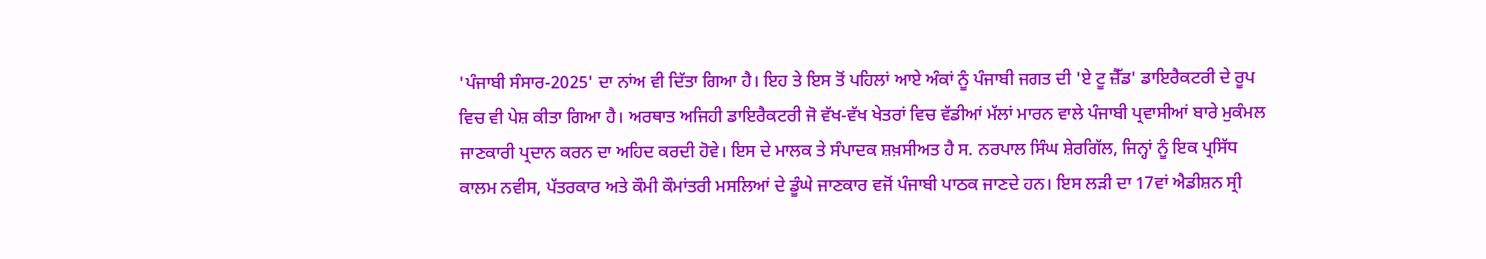'ਪੰਜਾਬੀ ਸੰਸਾਰ-2025' ਦਾ ਨਾਂਅ ਵੀ ਦਿੱਤਾ ਗਿਆ ਹੈ। ਇਹ ਤੇ ਇਸ ਤੋਂ ਪਹਿਲਾਂ ਆਏ ਅੰਕਾਂ ਨੂੰ ਪੰਜਾਬੀ ਜਗਤ ਦੀ 'ਏ ਟੂ ਜ਼ੈੱਡ' ਡਾਇਰੈਕਟਰੀ ਦੇ ਰੂਪ ਵਿਚ ਵੀ ਪੇਸ਼ ਕੀਤਾ ਗਿਆ ਹੈ। ਅਰਥਾਤ ਅਜਿਹੀ ਡਾਇਰੈਕਟਰੀ ਜੋ ਵੱਖ-ਵੱਖ ਖੇਤਰਾਂ ਵਿਚ ਵੱਡੀਆਂ ਮੱਲਾਂ ਮਾਰਨ ਵਾਲੇ ਪੰਜਾਬੀ ਪ੍ਰਵਾਸੀਆਂ ਬਾਰੇ ਮੁਕੰਮਲ ਜਾਣਕਾਰੀ ਪ੍ਰਦਾਨ ਕਰਨ ਦਾ ਅਹਿਦ ਕਰਦੀ ਹੋਵੇ। ਇਸ ਦੇ ਮਾਲਕ ਤੇ ਸੰਪਾਦਕ ਸ਼ਖ਼ਸੀਅਤ ਹੈ ਸ. ਨਰਪਾਲ ਸਿੰਘ ਸ਼ੇਰਗਿੱਲ, ਜਿਨ੍ਹਾਂ ਨੂੰ ਇਕ ਪ੍ਰਸਿੱਧ ਕਾਲਮ ਨਵੀਸ, ਪੱਤਰਕਾਰ ਅਤੇ ਕੌਮੀ ਕੌਮਾਂਤਰੀ ਮਸਲਿਆਂ ਦੇ ਡੂੰਘੇ ਜਾਣਕਾਰ ਵਜੋਂ ਪੰਜਾਬੀ ਪਾਠਕ ਜਾਣਦੇ ਹਨ। ਇਸ ਲੜੀ ਦਾ 17ਵਾਂ ਐਡੀਸ਼ਨ ਸ੍ਰੀ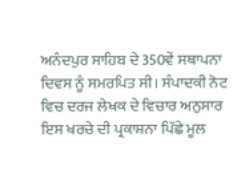ਅਨੰਦਪੁਰ ਸਾਹਿਬ ਦੇ 350ਵੇਂ ਸਥਾਪਨਾ ਦਿਵਸ ਨੂੰ ਸਮਰਪਿਤ ਸੀ। ਸੰਪਾਦਕੀ ਨੋਟ ਵਿਚ ਦਰਜ ਲੇਖਕ ਦੇ ਵਿਚਾਰ ਅਨੁਸਾਰ ਇਸ ਖਰਚੇ ਦੀ ਪ੍ਰਕਾਸ਼ਨਾ ਪਿੱਛੇ ਮੂਲ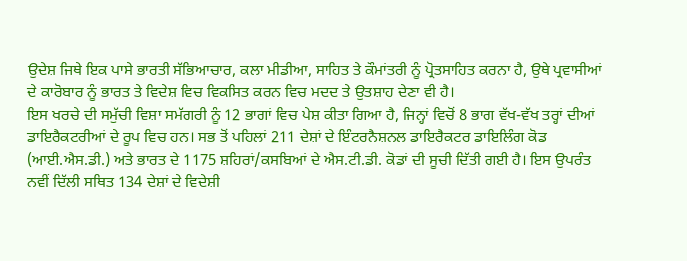ਉਦੇਸ਼ ਜਿਥੇ ਇਕ ਪਾਸੇ ਭਾਰਤੀ ਸੱਭਿਆਚਾਰ, ਕਲਾ ਮੀਡੀਆ, ਸਾਹਿਤ ਤੇ ਕੌਮਾਂਤਰੀ ਨੂੰ ਪ੍ਰੋਤਸਾਹਿਤ ਕਰਨਾ ਹੈ, ਉਥੇ ਪ੍ਰਵਾਸੀਆਂ ਦੇ ਕਾਰੋਬਾਰ ਨੂੰ ਭਾਰਤ ਤੇ ਵਿਦੇਸ਼ ਵਿਚ ਵਿਕਸਿਤ ਕਰਨ ਵਿਚ ਮਦਦ ਤੇ ਉਤਸ਼ਾਹ ਦੇਣਾ ਵੀ ਹੈ।
ਇਸ ਖਰਚੇ ਦੀ ਸਮੁੱਚੀ ਵਿਸ਼ਾ ਸਮੱਗਰੀ ਨੂੰ 12 ਭਾਗਾਂ ਵਿਚ ਪੇਸ਼ ਕੀਤਾ ਗਿਆ ਹੈ, ਜਿਨ੍ਹਾਂ ਵਿਚੋਂ 8 ਭਾਗ ਵੱਖ-ਵੱਖ ਤਰ੍ਹਾਂ ਦੀਆਂ ਡਾਇਰੈਕਟਰੀਆਂ ਦੇ ਰੂਪ ਵਿਚ ਹਨ। ਸਭ ਤੋਂ ਪਹਿਲਾਂ 211 ਦੇਸ਼ਾਂ ਦੇ ਇੰਟਰਨੈਸ਼ਨਲ ਡਾਇਰੈਕਟਰ ਡਾਇਲਿੰਗ ਕੋਡ (ਆਈ.ਐਸ.ਡੀ.) ਅਤੇ ਭਾਰਤ ਦੇ 1175 ਸ਼ਹਿਰਾਂ/ਕਸਬਿਆਂ ਦੇ ਐਸ.ਟੀ.ਡੀ. ਕੋਡਾਂ ਦੀ ਸੂਚੀ ਦਿੱਤੀ ਗਈ ਹੈ। ਇਸ ਉਪਰੰਤ ਨਵੀਂ ਦਿੱਲੀ ਸਥਿਤ 134 ਦੇਸ਼ਾਂ ਦੇ ਵਿਦੇਸ਼ੀ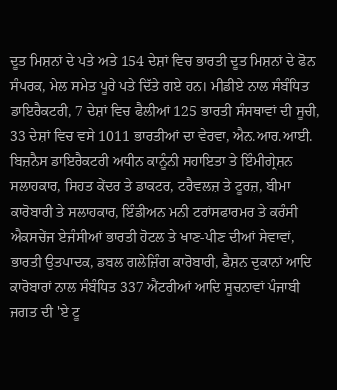ਦੂਤ ਮਿਸ਼ਨਾਂ ਦੇ ਪਤੇ ਅਤੇ 154 ਦੇਸ਼ਾਂ ਵਿਚ ਭਾਰਤੀ ਦੂਤ ਮਿਸ਼ਨਾਂ ਦੇ ਫੋਨ ਸੰਪਰਕ, ਮੇਲ ਸਮੇਤ ਪੂਰੇ ਪਤੇ ਦਿੱਤੇ ਗਏ ਹਨ। ਮੀਡੀਏ ਨਾਲ ਸੰਬੰਧਿਤ ਡਾਇਰੈਕਟਰੀ, 7 ਦੇਸ਼ਾਂ ਵਿਚ ਫੈਲੀਆਂ 125 ਭਾਰਤੀ ਸੰਸਥਾਵਾਂ ਦੀ ਸੂਚੀ, 33 ਦੇਸ਼ਾਂ ਵਿਚ ਵਸੇ 1011 ਭਾਰਤੀਆਂ ਦਾ ਵੇਰਵਾ, ਐਨ.ਆਰ.ਆਈ. ਬਿਜ਼ਨੈਸ ਡਾਇਰੈਕਟਰੀ ਅਧੀਨ ਕਾਨੂੰਨੀ ਸਹਾਇਤਾ ਤੇ ਇੰਮੀਗ੍ਰੇਸ਼ਨ ਸਲਾਹਕਾਰ, ਸਿਹਤ ਕੇਂਦਰ ਤੇ ਡਾਕਟਰ, ਟਰੈਵਲਜ਼ ਤੇ ਟੂਰਜ਼, ਬੀਮਾ ਕਾਰੋਬਾਰੀ ਤੇ ਸਲਾਹਕਾਰ, ਇੰਡੀਅਨ ਮਨੀ ਟਰਾਂਸਫਾਰਮਰ ਤੇ ਕਰੰਸੀ ਐਕਸਚੇਂਜ ਏਜੰਸੀਆਂ ਭਾਰਤੀ ਹੋਟਲ ਤੇ ਖਾਣ-ਪੀਣ ਦੀਆਂ ਸੇਵਾਵਾਂ, ਭਾਰਤੀ ਉਤਪਾਦਕ, ਡਬਲ ਗਲੇਜ਼ਿੰਗ ਕਾਰੋਬਾਰੀ, ਫੈਸ਼ਨ ਦੁਕਾਨਾਂ ਆਦਿ ਕਾਰੋਬਾਰਾਂ ਨਾਲ ਸੰਬੰਧਿਤ 337 ਐਂਟਰੀਆਂ ਆਦਿ ਸੂਚਨਾਵਾਂ ਪੰਜਾਬੀ ਜਗਤ ਦੀ 'ਏ ਟੂ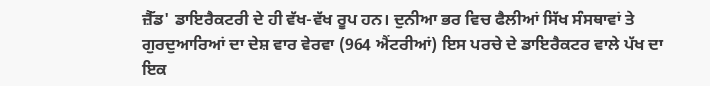ਜ਼ੈੱਡ' ਡਾਇਰੈਕਟਰੀ ਦੇ ਹੀ ਵੱਖ-ਵੱਖ ਰੂਪ ਹਨ। ਦੁਨੀਆ ਭਰ ਵਿਚ ਫੈਲੀਆਂ ਸਿੱਖ ਸੰਸਥਾਵਾਂ ਤੇ ਗੁਰਦੁਆਰਿਆਂ ਦਾ ਦੇਸ਼ ਵਾਰ ਵੇਰਵਾ (964 ਐਂਟਰੀਆਂ) ਇਸ ਪਰਚੇ ਦੇ ਡਾਇਰੈਕਟਰ ਵਾਲੇ ਪੱਖ ਦਾ ਇਕ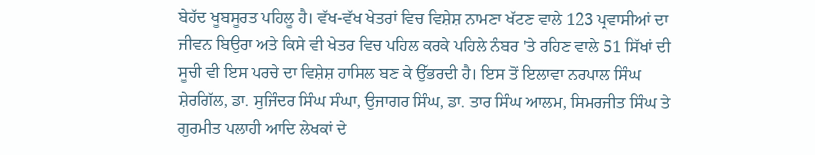ਬੇਹੱਦ ਖੂਬਸੂਰਤ ਪਹਿਲੂ ਹੈ। ਵੱਖ-ਵੱਖ ਖੇਤਰਾਂ ਵਿਚ ਵਿਸ਼ੇਸ਼ ਨਾਮਣਾ ਖੱਟਣ ਵਾਲੇ 123 ਪ੍ਰਵਾਸੀਆਂ ਦਾ ਜੀਵਨ ਬਿਉਰਾ ਅਤੇ ਕਿਸੇ ਵੀ ਖੇਤਰ ਵਿਚ ਪਹਿਲ ਕਰਕੇ ਪਹਿਲੇ ਨੰਬਰ 'ਤੇ ਰਹਿਣ ਵਾਲੇ 51 ਸਿੱਖਾਂ ਦੀ ਸੂਚੀ ਵੀ ਇਸ ਪਰਚੇ ਦਾ ਵਿਸ਼ੇਸ਼ ਹਾਸਿਲ ਬਣ ਕੇ ਉੱਭਰਦੀ ਹੈ। ਇਸ ਤੋਂ ਇਲਾਵਾ ਨਰਪਾਲ ਸਿੰਘ ਸ਼ੇਰਗਿੱਲ, ਡਾ. ਸੁਜਿੰਦਰ ਸਿੰਘ ਸੰਘਾ, ਉਜਾਗਰ ਸਿੰਘ, ਡਾ. ਤਾਰ ਸਿੰਘ ਆਲਮ, ਸਿਮਰਜੀਤ ਸਿੰਘ ਤੇ ਗੁਰਮੀਤ ਪਲਾਹੀ ਆਦਿ ਲੇਖਕਾਂ ਦੇ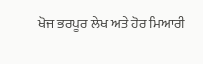ਖੋਜ ਭਰਪੂਰ ਲੇਖ ਅਤੇ ਹੋਰ ਮਿਆਰੀ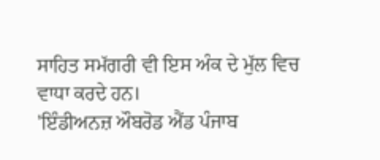ਸਾਹਿਤ ਸਮੱਗਰੀ ਵੀ ਇਸ ਅੰਕ ਦੇ ਮੁੱਲ ਵਿਚ ਵਾਧਾ ਕਰਦੇ ਹਨ।
'ਇੰਡੀਅਨਜ਼ ਔਬਰੋਡ ਐਂਡ ਪੰਜਾਬ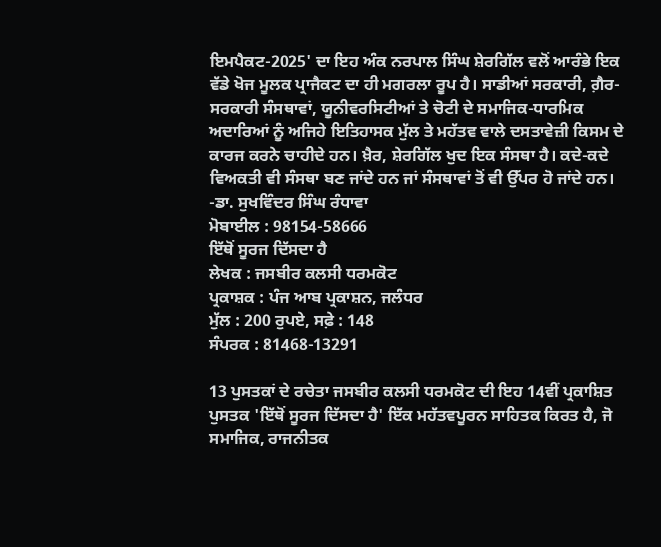ਇਮਪੈਕਟ-2025' ਦਾ ਇਹ ਅੰਕ ਨਰਪਾਲ ਸਿੰਘ ਸ਼ੇਰਗਿੱਲ ਵਲੋਂ ਆਰੰਭੇ ਇਕ ਵੱਡੇ ਖੋਜ ਮੂਲਕ ਪ੍ਰਾਜੈਕਟ ਦਾ ਹੀ ਮਗਰਲਾ ਰੂਪ ਹੈ। ਸਾਡੀਆਂ ਸਰਕਾਰੀ, ਗ਼ੈਰ-ਸਰਕਾਰੀ ਸੰਸਥਾਵਾਂ, ਯੂਨੀਵਰਸਿਟੀਆਂ ਤੇ ਚੋਟੀ ਦੇ ਸਮਾਜਿਕ-ਧਾਰਮਿਕ ਅਦਾਰਿਆਂ ਨੂੰ ਅਜਿਹੇ ਇਤਿਹਾਸਕ ਮੁੱਲ ਤੇ ਮਹੱਤਵ ਵਾਲੇ ਦਸਤਾਵੇਜ਼ੀ ਕਿਸਮ ਦੇ ਕਾਰਜ ਕਰਨੇ ਚਾਹੀਦੇ ਹਨ। ਖ਼ੈਰ, ਸ਼ੇਰਗਿੱਲ ਖੁਦ ਇਕ ਸੰਸਥਾ ਹੈ। ਕਦੇ-ਕਦੇ ਵਿਅਕਤੀ ਵੀ ਸੰਸਥਾ ਬਣ ਜਾਂਦੇ ਹਨ ਜਾਂ ਸੰਸਥਾਵਾਂ ਤੋਂ ਵੀ ਉੱਪਰ ਹੋ ਜਾਂਦੇ ਹਨ।
-ਡਾ. ਸੁਖਵਿੰਦਰ ਸਿੰਘ ਰੰਧਾਵਾ
ਮੋਬਾਈਲ : 98154-58666
ਇੱਥੋਂ ਸੂਰਜ ਦਿੱਸਦਾ ਹੈ
ਲੇਖਕ : ਜਸਬੀਰ ਕਲਸੀ ਧਰਮਕੋਟ
ਪ੍ਰਕਾਸ਼ਕ : ਪੰਜ ਆਬ ਪ੍ਰਕਾਸ਼ਨ, ਜਲੰਧਰ
ਮੁੱਲ : 200 ਰੁਪਏ, ਸਫ਼ੇ : 148
ਸੰਪਰਕ : 81468-13291

13 ਪੁਸਤਕਾਂ ਦੇ ਰਚੇਤਾ ਜਸਬੀਰ ਕਲਸੀ ਧਰਮਕੋਟ ਦੀ ਇਹ 14ਵੀਂ ਪ੍ਰਕਾਸ਼ਿਤ ਪੁਸਤਕ 'ਇੱਥੋਂ ਸੂਰਜ ਦਿੱਸਦਾ ਹੈ' ਇੱਕ ਮਹੱਤਵਪੂਰਨ ਸਾਹਿਤਕ ਕਿਰਤ ਹੈ, ਜੋ ਸਮਾਜਿਕ, ਰਾਜਨੀਤਕ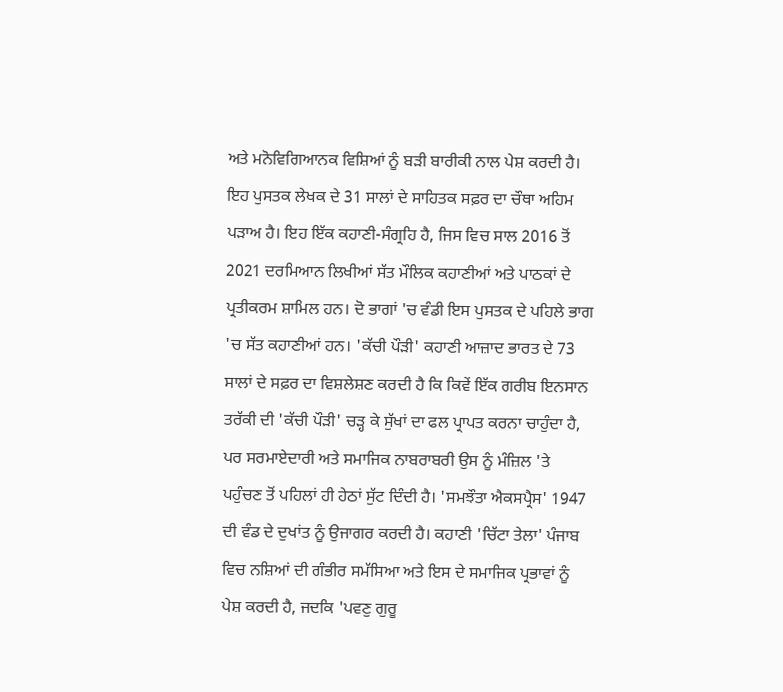ਅਤੇ ਮਨੋਵਿਗਿਆਨਕ ਵਿਸ਼ਿਆਂ ਨੂੰ ਬੜੀ ਬਾਰੀਕੀ ਨਾਲ ਪੇਸ਼ ਕਰਦੀ ਹੈ। ਇਹ ਪੁਸਤਕ ਲੇਖਕ ਦੇ 31 ਸਾਲਾਂ ਦੇ ਸਾਹਿਤਕ ਸਫ਼ਰ ਦਾ ਚੌਥਾ ਅਹਿਮ ਪੜਾਅ ਹੈ। ਇਹ ਇੱਕ ਕਹਾਣੀ-ਸੰਗ੍ਰਹਿ ਹੈ, ਜਿਸ ਵਿਚ ਸਾਲ 2016 ਤੋਂ 2021 ਦਰਮਿਆਨ ਲਿਖੀਆਂ ਸੱਤ ਮੌਲਿਕ ਕਹਾਣੀਆਂ ਅਤੇ ਪਾਠਕਾਂ ਦੇ ਪ੍ਰਤੀਕਰਮ ਸ਼ਾਮਿਲ ਹਨ। ਦੋ ਭਾਗਾਂ 'ਚ ਵੰਡੀ ਇਸ ਪੁਸਤਕ ਦੇ ਪਹਿਲੇ ਭਾਗ 'ਚ ਸੱਤ ਕਹਾਣੀਆਂ ਹਨ। 'ਕੱਚੀ ਪੌੜੀ' ਕਹਾਣੀ ਆਜ਼ਾਦ ਭਾਰਤ ਦੇ 73 ਸਾਲਾਂ ਦੇ ਸਫ਼ਰ ਦਾ ਵਿਸ਼ਲੇਸ਼ਣ ਕਰਦੀ ਹੈ ਕਿ ਕਿਵੇਂ ਇੱਕ ਗਰੀਬ ਇਨਸਾਨ ਤਰੱਕੀ ਦੀ 'ਕੱਚੀ ਪੌੜੀ' ਚੜ੍ਹ ਕੇ ਸੁੱਖਾਂ ਦਾ ਫਲ ਪ੍ਰਾਪਤ ਕਰਨਾ ਚਾਹੁੰਦਾ ਹੈ, ਪਰ ਸਰਮਾਏਦਾਰੀ ਅਤੇ ਸਮਾਜਿਕ ਨਾਬਰਾਬਰੀ ਉਸ ਨੂੰ ਮੰਜ਼ਿਲ 'ਤੇ ਪਹੁੰਚਣ ਤੋਂ ਪਹਿਲਾਂ ਹੀ ਹੇਠਾਂ ਸੁੱਟ ਦਿੰਦੀ ਹੈ। 'ਸਮਝੌਤਾ ਐਕਸਪ੍ਰੈਸ' 1947 ਦੀ ਵੰਡ ਦੇ ਦੁਖਾਂਤ ਨੂੰ ਉਜਾਗਰ ਕਰਦੀ ਹੈ। ਕਹਾਣੀ 'ਚਿੱਟਾ ਤੇਲਾ' ਪੰਜਾਬ ਵਿਚ ਨਸ਼ਿਆਂ ਦੀ ਗੰਭੀਰ ਸਮੱਸਿਆ ਅਤੇ ਇਸ ਦੇ ਸਮਾਜਿਕ ਪ੍ਰਭਾਵਾਂ ਨੂੰ ਪੇਸ਼ ਕਰਦੀ ਹੈ, ਜਦਕਿ 'ਪਵਣੁ ਗੁਰੂ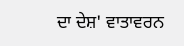ਦਾ ਦੇਸ਼' ਵਾਤਾਵਰਨ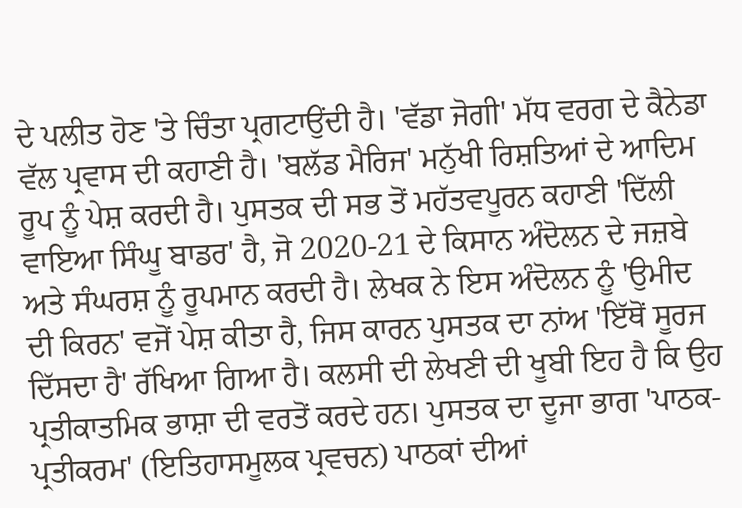ਦੇ ਪਲੀਤ ਹੋਣ 'ਤੇ ਚਿੰਤਾ ਪ੍ਰਗਟਾਉਂਦੀ ਹੈ। 'ਵੱਡਾ ਜੋਗੀ' ਮੱਧ ਵਰਗ ਦੇ ਕੈਨੇਡਾ ਵੱਲ ਪ੍ਰਵਾਸ ਦੀ ਕਹਾਣੀ ਹੈ। 'ਬਲੱਡ ਮੈਰਿਜ' ਮਨੁੱਖੀ ਰਿਸ਼ਤਿਆਂ ਦੇ ਆਦਿਮ ਰੂਪ ਨੂੰ ਪੇਸ਼ ਕਰਦੀ ਹੈ। ਪੁਸਤਕ ਦੀ ਸਭ ਤੋਂ ਮਹੱਤਵਪੂਰਨ ਕਹਾਣੀ 'ਦਿੱਲੀ ਵਾਇਆ ਸਿੰਘੂ ਬਾਡਰ' ਹੈ, ਜੋ 2020-21 ਦੇ ਕਿਸਾਨ ਅੰਦੋਲਨ ਦੇ ਜਜ਼ਬੇ ਅਤੇ ਸੰਘਰਸ਼ ਨੂੰ ਰੂਪਮਾਨ ਕਰਦੀ ਹੈ। ਲੇਖਕ ਨੇ ਇਸ ਅੰਦੋਲਨ ਨੂੰ 'ਉਮੀਦ ਦੀ ਕਿਰਨ' ਵਜੋਂ ਪੇਸ਼ ਕੀਤਾ ਹੈ, ਜਿਸ ਕਾਰਨ ਪੁਸਤਕ ਦਾ ਨਾਂਅ 'ਇੱਥੋਂ ਸੂਰਜ ਦਿੱਸਦਾ ਹੈ' ਰੱਖਿਆ ਗਿਆ ਹੈ। ਕਲਸੀ ਦੀ ਲੇਖਣੀ ਦੀ ਖੂਬੀ ਇਹ ਹੈ ਕਿ ਉਹ ਪ੍ਰਤੀਕਾਤਮਿਕ ਭਾਸ਼ਾ ਦੀ ਵਰਤੋਂ ਕਰਦੇ ਹਨ। ਪੁਸਤਕ ਦਾ ਦੂਜਾ ਭਾਗ 'ਪਾਠਕ-ਪ੍ਰਤੀਕਰਮ' (ਇਤਿਹਾਸਮੂਲਕ ਪ੍ਰਵਚਨ) ਪਾਠਕਾਂ ਦੀਆਂ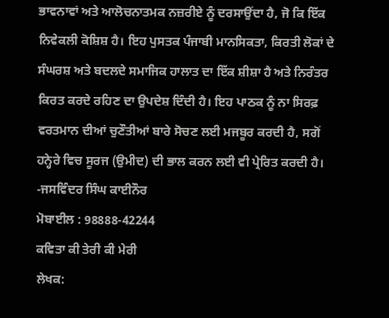ਭਾਵਨਾਵਾਂ ਅਤੇ ਆਲੋਚਨਾਤਮਕ ਨਜ਼ਰੀਏ ਨੂੰ ਦਰਸਾਉਂਦਾ ਹੈ, ਜੋ ਕਿ ਇੱਕ ਨਿਵੇਕਲੀ ਕੋਸ਼ਿਸ਼ ਹੈ। ਇਹ ਪੁਸਤਕ ਪੰਜਾਬੀ ਮਾਨਸਿਕਤਾ, ਕਿਰਤੀ ਲੋਕਾਂ ਦੇ ਸੰਘਰਸ਼ ਅਤੇ ਬਦਲਦੇ ਸਮਾਜਿਕ ਹਾਲਾਤ ਦਾ ਇੱਕ ਸ਼ੀਸ਼ਾ ਹੈ ਅਤੇ ਨਿਰੰਤਰ ਕਿਰਤ ਕਰਦੇ ਰਹਿਣ ਦਾ ਉਪਦੇਸ਼ ਦਿੰਦੀ ਹੈ। ਇਹ ਪਾਠਕ ਨੂੰ ਨਾ ਸਿਰਫ਼ ਵਰਤਮਾਨ ਦੀਆਂ ਚੁਣੌਤੀਆਂ ਬਾਰੇ ਸੋਚਣ ਲਈ ਮਜਬੂਰ ਕਰਦੀ ਹੈ, ਸਗੋਂ ਹਨ੍ਹੇਰੇ ਵਿਚ ਸੂਰਜ (ਉਮੀਦ) ਦੀ ਭਾਲ ਕਰਨ ਲਈ ਵੀ ਪ੍ਰੇਰਿਤ ਕਰਦੀ ਹੈ।
-ਜਸਵਿੰਦਰ ਸਿੰਘ ਕਾਈਨੌਰ
ਮੋਬਾਈਲ : 98888-42244
ਕਵਿਤਾ ਕੀ ਤੇਰੀ ਕੀ ਮੇਰੀ
ਲੇਖਕ: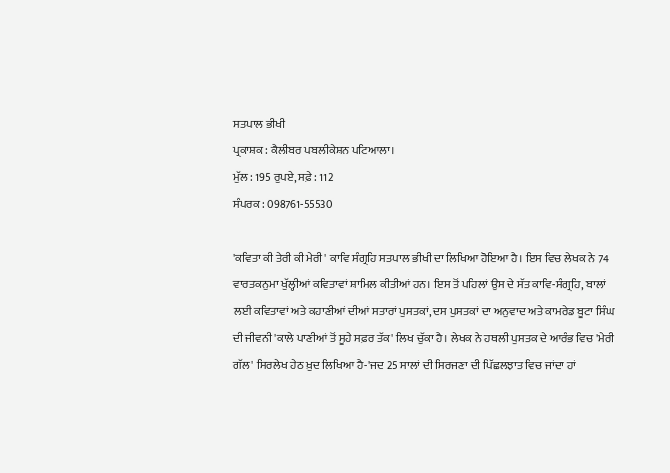ਸਤਪਾਲ ਭੀਖੀ
ਪ੍ਰਕਾਸ਼ਕ : ਕੈਲੀਬਰ ਪਬਲੀਕੇਸ਼ਨ ਪਟਿਆਲਾ।
ਮੁੱਲ : 195 ਰੁਪਏ, ਸਫ਼ੇ : 112
ਸੰਪਰਕ : 098761-55530

'ਕਵਿਤਾ ਕੀ ਤੇਰੀ ਕੀ ਮੇਰੀ' ਕਾਵਿ ਸੰਗ੍ਰਹਿ ਸਤਪਾਲ ਭੀਖੀ ਦਾ ਲਿਖਿਆ ਹੋਇਆ ਹੈ। ਇਸ ਵਿਚ ਲੇਖਕ ਨੇ 74 ਵਾਰਤਕਨੁਮਾ ਖੁੱਲ੍ਹੀਆਂ ਕਵਿਤਾਵਾਂ ਸ਼ਾਮਿਲ ਕੀਤੀਆਂ ਹਨ। ਇਸ ਤੋਂ ਪਹਿਲਾਂ ਉਸ ਦੇ ਸੱਤ ਕਾਵਿ-ਸੰਗ੍ਰਹਿ, ਬਾਲਾਂ ਲਈ ਕਵਿਤਾਵਾਂ ਅਤੇ ਕਹਾਣੀਆਂ ਦੀਆਂ ਸਤਾਰਾਂ ਪੁਸਤਕਾਂ, ਦਸ ਪੁਸਤਕਾਂ ਦਾ ਅਨੁਵਾਦ ਅਤੇ ਕਾਮਰੇਡ ਬੂਟਾ ਸਿੰਘ ਦੀ ਜੀਵਨੀ 'ਕਾਲੇ ਪਾਣੀਆਂ ਤੋਂ ਸੂਹੇ ਸਫ਼ਰ ਤੱਕ' ਲਿਖ ਚੁੱਕਾ ਹੈ। ਲੇਖਕ ਨੇ ਹਥਲੀ ਪੁਸਤਕ ਦੇ ਆਰੰਭ ਵਿਚ 'ਮੇਰੀ ਗੱਲ' ਸਿਰਲੇਖ ਹੇਠ ਖ਼ੁਦ ਲਿਖਿਆ ਹੈ-'ਜਦ 25 ਸਾਲਾਂ ਦੀ ਸਿਰਜਣਾ ਦੀ ਪਿੱਛਲਝਾਤ ਵਿਚ ਜਾਂਦਾ ਹਾਂ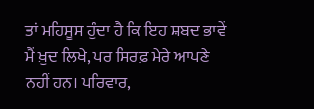ਤਾਂ ਮਹਿਸੂਸ ਹੁੰਦਾ ਹੈ ਕਿ ਇਹ ਸ਼ਬਦ ਭਾਵੇਂ ਮੈਂ ਖ਼ੁਦ ਲਿਖੇ, ਪਰ ਸਿਰਫ਼ ਮੇਰੇ ਆਪਣੇ ਨਹੀਂ ਹਨ। ਪਰਿਵਾਰ,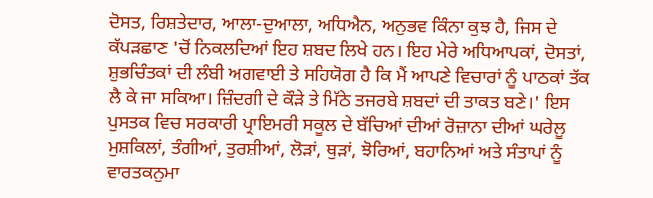ਦੋਸਤ, ਰਿਸ਼ਤੇਦਾਰ, ਆਲਾ-ਦੁਆਲਾ, ਅਧਿਐਨ, ਅਨੁਭਵ ਕਿੰਨਾ ਕੁਝ ਹੈ, ਜਿਸ ਦੇ ਕੱਪੜਛਾਣ 'ਚੋਂ ਨਿਕਲਦਿਆਂ ਇਹ ਸ਼ਬਦ ਲਿਖੇ ਹਨ। ਇਹ ਮੇਰੇ ਅਧਿਆਪਕਾਂ, ਦੋਸਤਾਂ, ਸ਼ੁਭਚਿੰਤਕਾਂ ਦੀ ਲੰਬੀ ਅਗਵਾਈ ਤੇ ਸਹਿਯੋਗ ਹੈ ਕਿ ਮੈਂ ਆਪਣੇ ਵਿਚਾਰਾਂ ਨੂੰ ਪਾਠਕਾਂ ਤੱਕ ਲੈ ਕੇ ਜਾ ਸਕਿਆ। ਜ਼ਿੰਦਗੀ ਦੇ ਕੌੜੇ ਤੇ ਮਿੱਠੇ ਤਜਰਬੇ ਸ਼ਬਦਾਂ ਦੀ ਤਾਕਤ ਬਣੇ।' ਇਸ ਪੁਸਤਕ ਵਿਚ ਸਰਕਾਰੀ ਪ੍ਰਾਇਮਰੀ ਸਕੂਲ ਦੇ ਬੱਚਿਆਂ ਦੀਆਂ ਰੋਜ਼ਾਨਾ ਦੀਆਂ ਘਰੇਲੂ ਮੁਸ਼ਕਿਲਾਂ, ਤੰਗੀਆਂ, ਤੁਰਸ਼ੀਆਂ, ਲੋੜਾਂ, ਥੁੜਾਂ, ਝੋਰਿਆਂ, ਬਹਾਨਿਆਂ ਅਤੇ ਸੰਤਾਪਾਂ ਨੂੰ ਵਾਰਤਕਨੁਮਾ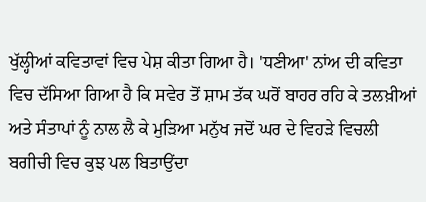ਖੁੱਲ੍ਹੀਆਂ ਕਵਿਤਾਵਾਂ ਵਿਚ ਪੇਸ਼ ਕੀਤਾ ਗਿਆ ਹੈ। 'ਧਣੀਆ' ਨਾਂਅ ਦੀ ਕਵਿਤਾ ਵਿਚ ਦੱਸਿਆ ਗਿਆ ਹੈ ਕਿ ਸਵੇਰ ਤੋਂ ਸ਼ਾਮ ਤੱਕ ਘਰੋਂ ਬਾਹਰ ਰਹਿ ਕੇ ਤਲਖ਼ੀਆਂ ਅਤੇ ਸੰਤਾਪਾਂ ਨੂੰ ਨਾਲ ਲੈ ਕੇ ਮੁੜਿਆ ਮਨੁੱਖ ਜਦੋਂ ਘਰ ਦੇ ਵਿਹੜੇ ਵਿਚਲੀ ਬਗੀਚੀ ਵਿਚ ਕੁਝ ਪਲ ਬਿਤਾਉਂਦਾ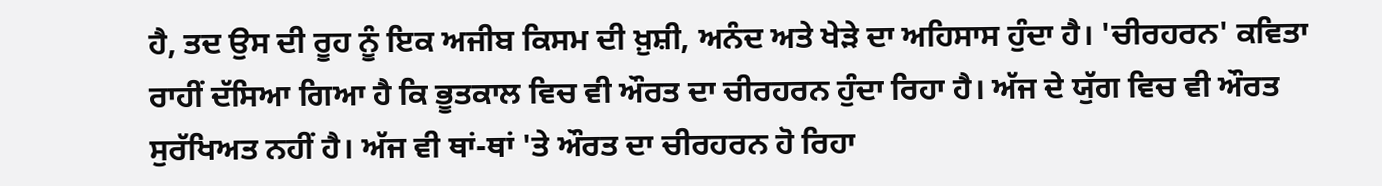ਹੈ, ਤਦ ਉਸ ਦੀ ਰੂਹ ਨੂੰ ਇਕ ਅਜੀਬ ਕਿਸਮ ਦੀ ਖ਼ੁਸ਼ੀ, ਅਨੰਦ ਅਤੇ ਖੇੜੇ ਦਾ ਅਹਿਸਾਸ ਹੁੰਦਾ ਹੈ। 'ਚੀਰਹਰਨ' ਕਵਿਤਾ ਰਾਹੀਂ ਦੱਸਿਆ ਗਿਆ ਹੈ ਕਿ ਭੂਤਕਾਲ ਵਿਚ ਵੀ ਔਰਤ ਦਾ ਚੀਰਹਰਨ ਹੁੰਦਾ ਰਿਹਾ ਹੈ। ਅੱਜ ਦੇ ਯੁੱਗ ਵਿਚ ਵੀ ਔਰਤ ਸੁਰੱਖਿਅਤ ਨਹੀਂ ਹੈ। ਅੱਜ ਵੀ ਥਾਂ-ਥਾਂ 'ਤੇ ਔਰਤ ਦਾ ਚੀਰਹਰਨ ਹੋ ਰਿਹਾ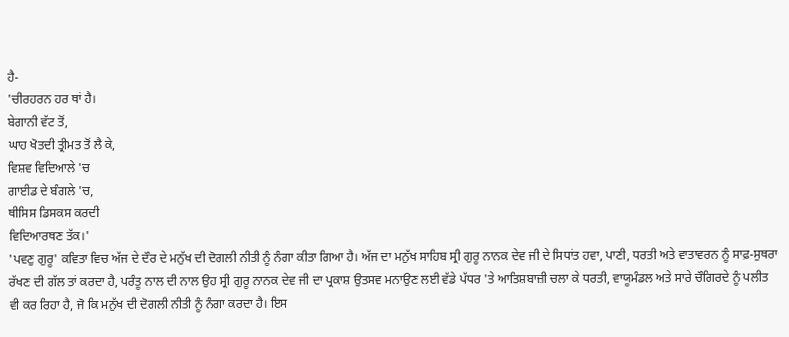ਹੈ-
'ਚੀਰਹਰਨ ਹਰ ਥਾਂ ਹੈ।
ਬੇਗਾਨੀ ਵੱਟ ਤੋਂ,
ਘਾਹ ਖੋਤਦੀ ਤ੍ਰੀਮਤ ਤੋਂ ਲੈ ਕੇ,
ਵਿਸ਼ਵ ਵਿਦਿਆਲੇ 'ਚ
ਗਾਈਡ ਦੇ ਬੰਗਲੇ 'ਚ,
ਥੀਸਿਸ ਡਿਸਕਸ ਕਰਦੀ
ਵਿਦਿਆਰਥਣ ਤੱਕ।'
'ਪਵਣੁ ਗੁਰੂ' ਕਵਿਤਾ ਵਿਚ ਅੱਜ ਦੇ ਦੌਰ ਦੇ ਮਨੁੱਖ ਦੀ ਦੋਗਲੀ ਨੀਤੀ ਨੂੰ ਨੰਗਾ ਕੀਤਾ ਗਿਆ ਹੈ। ਅੱਜ ਦਾ ਮਨੁੱਖ ਸਾਹਿਬ ਸ੍ਰੀ ਗੁਰੂ ਨਾਨਕ ਦੇਵ ਜੀ ਦੇ ਸਿਧਾਂਤ ਹਵਾ, ਪਾਣੀ, ਧਰਤੀ ਅਤੇ ਵਾਤਾਵਰਨ ਨੂੰ ਸਾਫ਼-ਸੁਥਰਾ ਰੱਖਣ ਦੀ ਗੱਲ ਤਾਂ ਕਰਦਾ ਹੈ, ਪਰੰਤੂ ਨਾਲ ਦੀ ਨਾਲ ਉਹ ਸ੍ਰੀ ਗੁਰੂ ਨਾਨਕ ਦੇਵ ਜੀ ਦਾ ਪ੍ਰਕਾਸ਼ ਉਤਸਵ ਮਨਾਉਣ ਲਈ ਵੱਡੇ ਪੱਧਰ 'ਤੇ ਆਤਿਸ਼ਬਾਜ਼ੀ ਚਲਾ ਕੇ ਧਰਤੀ, ਵਾਯੂਮੰਡਲ ਅਤੇ ਸਾਰੇ ਚੌਗਿਰਦੇ ਨੂੰ ਪਲੀਤ ਵੀ ਕਰ ਰਿਹਾ ਹੈ, ਜੋ ਕਿ ਮਨੁੱਖ ਦੀ ਦੋਗਲੀ ਨੀਤੀ ਨੂੰ ਨੰਗਾ ਕਰਦਾ ਹੈ। ਇਸ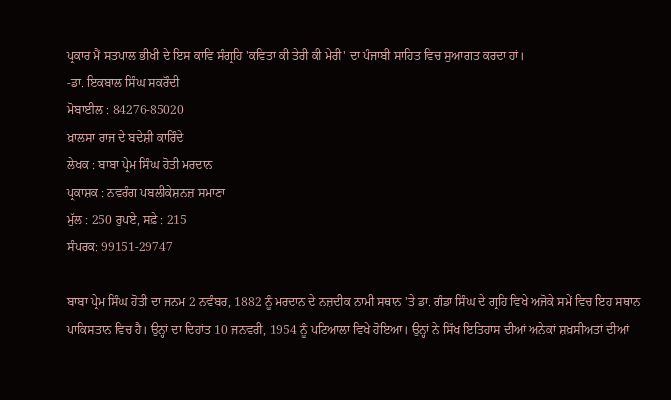ਪ੍ਰਕਾਰ ਮੈਂ ਸਤਪਾਲ ਭੀਖੀ ਦੇ ਇਸ ਕਾਵਿ ਸੰਗ੍ਰਹਿ 'ਕਵਿਤਾ ਕੀ ਤੇਰੀ ਕੀ ਮੇਰੀ' ਦਾ ਪੰਜਾਬੀ ਸਾਹਿਤ ਵਿਚ ਸੁਆਗਤ ਕਰਦਾ ਹਾਂ।
-ਡਾ. ਇਕਬਾਲ ਸਿੰਘ ਸਕਰੌਦੀ
ਮੋਬਾਈਲ : 84276-85020
ਖ਼ਾਲਸਾ ਰਾਜ ਦੇ ਬਦੇਸ਼ੀ ਕਾਰਿੰਦੇ
ਲੇਖਕ : ਬਾਬਾ ਪ੍ਰੇਮ ਸਿੰਘ ਹੋਤੀ ਮਰਦਾਨ
ਪ੍ਰਕਾਸ਼ਕ : ਨਵਰੰਗ ਪਬਲੀਕੇਸ਼ਨਜ਼ ਸਮਾਣਾ
ਮੁੱਲ : 250 ਰੁਪਏ, ਸਫ਼ੇ : 215
ਸੰਪਰਕ: 99151-29747

ਬਾਬਾ ਪ੍ਰੇਮ ਸਿੰਘ ਹੋਤੀ ਦਾ ਜਨਮ 2 ਨਵੰਬਰ, 1882 ਨੂੰ ਮਰਦਾਨ ਦੇ ਨਜ਼ਦੀਕ ਨਾਮੀ ਸਥਾਨ 'ਤੇ ਡਾ. ਗੰਡਾ ਸਿੰਘ ਦੇ ਗ੍ਰਹਿ ਵਿਖੇ ਅਜੋਕੇ ਸਮੇਂ ਵਿਚ ਇਹ ਸਥਾਨ ਪਾਕਿਸਤਾਨ ਵਿਚ ਹੈ। ਉਨ੍ਹਾਂ ਦਾ ਦਿਹਾਂਤ 10 ਜਨਵਰੀ, 1954 ਨੂੰ ਪਟਿਆਲਾ ਵਿਖੇ ਹੋਇਆ। ਉਨ੍ਹਾਂ ਨੇ ਸਿੱਖ ਇਤਿਹਾਸ ਦੀਆਂ ਅਨੇਕਾਂ ਸ਼ਖ਼ਸੀਅਤਾਂ ਦੀਆਂ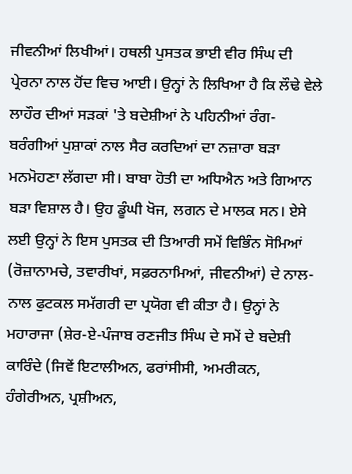ਜੀਵਨੀਆਂ ਲਿਖੀਆਂ। ਹਥਲੀ ਪੁਸਤਕ ਭਾਈ ਵੀਰ ਸਿੰਘ ਦੀ ਪ੍ਰੇਰਨਾ ਨਾਲ ਹੋਂਦ ਵਿਚ ਆਈ। ਉਨ੍ਹਾਂ ਨੇ ਲਿਖਿਆ ਹੈ ਕਿ ਲੌਢੇ ਵੇਲੇ ਲਾਹੌਰ ਦੀਆਂ ਸੜਕਾਂ 'ਤੇ ਬਦੇਸ਼ੀਆਂ ਨੇ ਪਹਿਨੀਆਂ ਰੰਗ-ਬਰੰਗੀਆਂ ਪੁਸ਼ਾਕਾਂ ਨਾਲ ਸੈਰ ਕਰਦਿਆਂ ਦਾ ਨਜ਼ਾਰਾ ਬੜਾ ਮਨਮੋਹਣਾ ਲੱਗਦਾ ਸੀ। ਬਾਬਾ ਹੋਤੀ ਦਾ ਅਧਿਐਨ ਅਤੇ ਗਿਆਨ ਬੜਾ ਵਿਸ਼ਾਲ ਹੈ। ਉਹ ਡੂੰਘੀ ਖੋਜ, ਲਗਨ ਦੇ ਮਾਲਕ ਸਨ। ਏਸੇ ਲਈ ਉਨ੍ਹਾਂ ਨੇ ਇਸ ਪੁਸਤਕ ਦੀ ਤਿਆਰੀ ਸਮੇਂ ਵਿਭਿੰਨ ਸੋਮਿਆਂ (ਰੋਜ਼ਾਨਾਮਚੇ, ਤਵਾਰੀਖਾਂ, ਸਫ਼ਰਨਾਮਿਆਂ, ਜੀਵਨੀਆਂ) ਦੇ ਨਾਲ-ਨਾਲ ਫੁਟਕਲ ਸਮੱਗਰੀ ਦਾ ਪ੍ਰਯੋਗ ਵੀ ਕੀਤਾ ਹੈ। ਉਨ੍ਹਾਂ ਨੇ ਮਹਾਰਾਜਾ (ਸ਼ੇਰ-ਏ-ਪੰਜਾਬ ਰਣਜੀਤ ਸਿੰਘ ਦੇ ਸਮੇਂ ਦੇ ਬਦੇਸ਼ੀ ਕਾਰਿੰਦੇ (ਜਿਵੇਂ ਇਟਾਲੀਅਨ, ਫਰਾਂਸੀਸੀ, ਅਮਰੀਕਨ, ਹੰਗੇਰੀਅਨ, ਪ੍ਰਸ਼ੀਅਨ,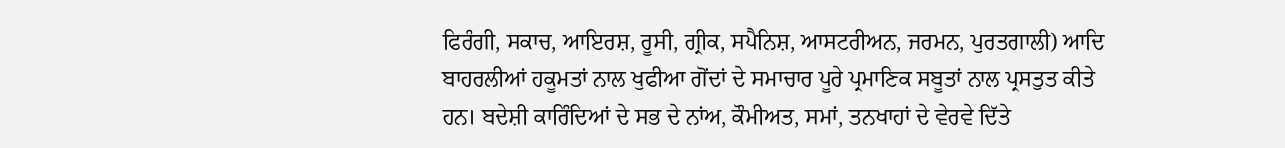ਫਿਰੰਗੀ, ਸਕਾਚ, ਆਇਰਸ਼, ਰੂਸੀ, ਗ੍ਰੀਕ, ਸਪੈਨਿਸ਼, ਆਸਟਰੀਅਨ, ਜਰਮਨ, ਪੁਰਤਗਾਲੀ) ਆਦਿ ਬਾਹਰਲੀਆਂ ਹਕੂਮਤਾਂ ਨਾਲ ਖੁਫੀਆ ਗੋਂਦਾਂ ਦੇ ਸਮਾਚਾਰ ਪੂਰੇ ਪ੍ਰਮਾਣਿਕ ਸਬੂਤਾਂ ਨਾਲ ਪ੍ਰਸਤੁਤ ਕੀਤੇ ਹਨ। ਬਦੇਸ਼ੀ ਕਾਰਿੰਦਿਆਂ ਦੇ ਸਭ ਦੇ ਨਾਂਅ, ਕੌਮੀਅਤ, ਸਮਾਂ, ਤਨਖਾਹਾਂ ਦੇ ਵੇਰਵੇ ਦਿੱਤੇ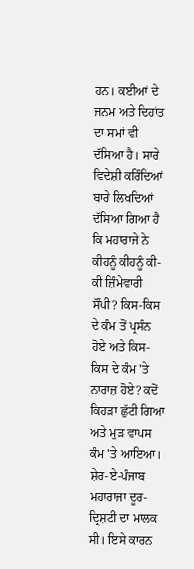ਹਨ। ਕਈਆਂ ਦੇ ਜਨਮ ਅਤੇ ਦਿਹਾਂਤ ਦਾ ਸਮਾਂ ਵੀ ਦੱਸਿਆ ਹੈ। ਸਾਰੇ ਵਿਦੇਸ਼ੀ ਕਰਿੰਦਿਆਂ ਬਾਰੇ ਲਿਖਦਿਆਂ ਦੱਸਿਆ ਗਿਆ ਹੈ ਕਿ ਮਹਾਰਾਜੇ ਨੇ ਕੀਹਨੂੰ ਕੀਹਨੂੰ ਕੀ-ਕੀ ਜ਼ਿੰਮੇਵਾਰੀ ਸੌਂਪੀ? ਕਿਸ-ਕਿਸ ਦੇ ਕੰਮ ਤੋਂ ਪ੍ਰਸੰਨ ਹੋਏ ਅਤੇ ਕਿਸ-ਕਿਸ ਦੇ ਕੰਮ 'ਤੇ ਨਾਰਾਜ਼ ਹੋਏ? ਕਦੋਂ ਕਿਹੜਾ ਛੁੱਟੀ ਗਿਆ ਅਤੇ ਮੁੜ ਵਾਪਸ ਕੰਮ 'ਤੇ ਆਇਆ। ਸ਼ੇਰ-ਏ-ਪੰਜਾਬ ਮਹਾਰਾਜਾ ਦੂਰ-ਦ੍ਰਿਸ਼ਟੀ ਦਾ ਮਾਲਕ ਸੀ। ਇਸੇ ਕਾਰਨ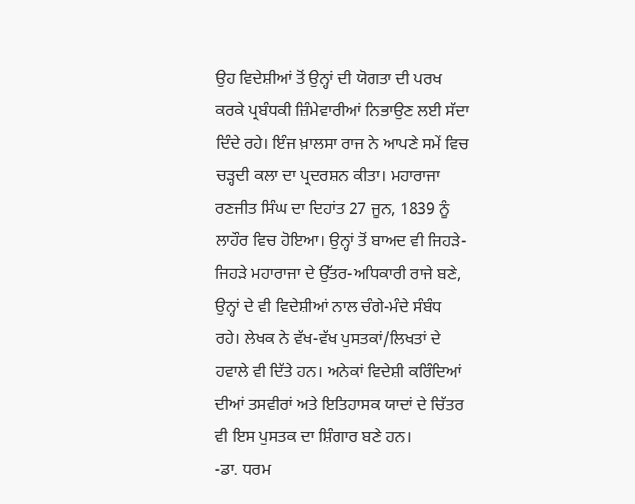ਉਹ ਵਿਦੇਸ਼ੀਆਂ ਤੋਂ ਉਨ੍ਹਾਂ ਦੀ ਯੋਗਤਾ ਦੀ ਪਰਖ ਕਰਕੇ ਪ੍ਰਬੰਧਕੀ ਜ਼ਿੰਮੇਵਾਰੀਆਂ ਨਿਭਾਉਣ ਲਈ ਸੱਦਾ ਦਿੰਦੇ ਰਹੇ। ਇੰਜ ਖ਼ਾਲਸਾ ਰਾਜ ਨੇ ਆਪਣੇ ਸਮੇਂ ਵਿਚ ਚੜ੍ਹਦੀ ਕਲਾ ਦਾ ਪ੍ਰਦਰਸ਼ਨ ਕੀਤਾ। ਮਹਾਰਾਜਾ ਰਣਜੀਤ ਸਿੰਘ ਦਾ ਦਿਹਾਂਤ 27 ਜੂਨ, 1839 ਨੂੰ ਲਾਹੌਰ ਵਿਚ ਹੋਇਆ। ਉਨ੍ਹਾਂ ਤੋਂ ਬਾਅਦ ਵੀ ਜਿਹੜੇ-ਜਿਹੜੇ ਮਹਾਰਾਜਾ ਦੇ ਉੱਤਰ-ਅਧਿਕਾਰੀ ਰਾਜੇ ਬਣੇ, ਉਨ੍ਹਾਂ ਦੇ ਵੀ ਵਿਦੇਸ਼ੀਆਂ ਨਾਲ ਚੰਗੇ-ਮੰਦੇ ਸੰਬੰਧ ਰਹੇ। ਲੇਖਕ ਨੇ ਵੱਖ-ਵੱਖ ਪੁਸਤਕਾਂ/ਲਿਖਤਾਂ ਦੇ ਹਵਾਲੇ ਵੀ ਦਿੱਤੇ ਹਨ। ਅਨੇਕਾਂ ਵਿਦੇਸ਼ੀ ਕਰਿੰਦਿਆਂ ਦੀਆਂ ਤਸਵੀਰਾਂ ਅਤੇ ਇਤਿਹਾਸਕ ਯਾਦਾਂ ਦੇ ਚਿੱਤਰ ਵੀ ਇਸ ਪੁਸਤਕ ਦਾ ਸ਼ਿੰਗਾਰ ਬਣੇ ਹਨ।
-ਡਾ. ਧਰਮ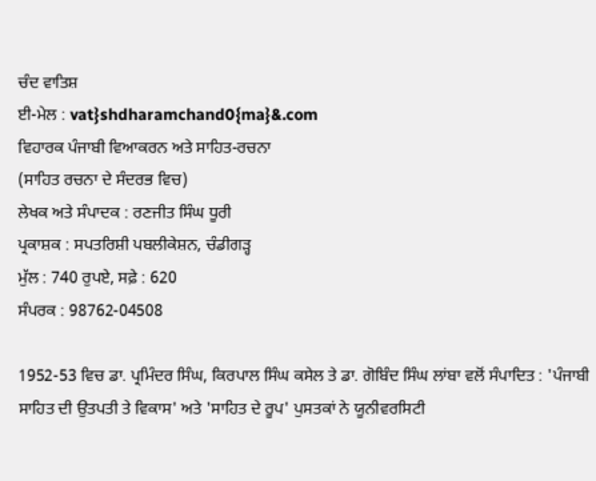ਚੰਦ ਵਾਤਿਸ਼
ਈ-ਮੇਲ : vat}shdharamchand0{ma}&.com
ਵਿਹਾਰਕ ਪੰਜਾਬੀ ਵਿਆਕਰਨ ਅਤੇ ਸਾਹਿਤ-ਰਚਨਾ
(ਸਾਹਿਤ ਰਚਨਾ ਦੇ ਸੰਦਰਭ ਵਿਚ)
ਲੇਖਕ ਅਤੇ ਸੰਪਾਦਕ : ਰਣਜੀਤ ਸਿੰਘ ਧੂਰੀ
ਪ੍ਰਕਾਸ਼ਕ : ਸਪਤਰਿਸ਼ੀ ਪਬਲੀਕੇਸ਼ਨ, ਚੰਡੀਗੜ੍ਹ
ਮੁੱਲ : 740 ਰੁਪਏ, ਸਫ਼ੇ : 620
ਸੰਪਰਕ : 98762-04508

1952-53 ਵਿਚ ਡਾ. ਪ੍ਰਮਿੰਦਰ ਸਿੰਘ, ਕਿਰਪਾਲ ਸਿੰਘ ਕਸੇਲ ਤੇ ਡਾ. ਗੋਬਿੰਦ ਸਿੰਘ ਲਾਂਬਾ ਵਲੋਂ ਸੰਪਾਦਿਤ : 'ਪੰਜਾਬੀ ਸਾਹਿਤ ਦੀ ਉਤਪਤੀ ਤੇ ਵਿਕਾਸ' ਅਤੇ 'ਸਾਹਿਤ ਦੇ ਰੂਪ' ਪੁਸਤਕਾਂ ਨੇ ਯੂਨੀਵਰਸਿਟੀ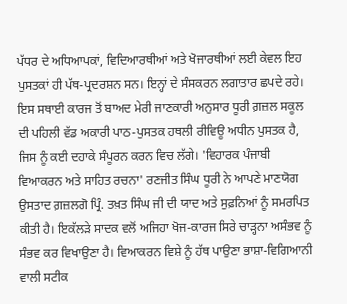ਪੱਧਰ ਦੇ ਅਧਿਆਪਕਾਂ, ਵਿਦਿਆਰਥੀਆਂ ਅਤੇ ਖੋਜਾਰਥੀਆਂ ਲਈ ਕੇਵਲ ਇਹ ਪੁਸਤਕਾਂ ਹੀ ਪੱਥ-ਪ੍ਰਦਰਸ਼ਨ ਸਨ। ਇਨ੍ਹਾਂ ਦੇ ਸੰਸਕਰਨ ਲਗਾਤਾਰ ਛਪਦੇ ਰਹੇ। ਇਸ ਸਥਾਈ ਕਾਰਜ ਤੋਂ ਬਾਅਦ ਮੇਰੀ ਜਾਣਕਾਰੀ ਅਨੁਸਾਰ ਧੂਰੀ ਗ਼ਜ਼ਲ ਸਕੂਲ ਦੀ ਪਹਿਲੀ ਵੱਡ ਅਕਾਰੀ ਪਾਠ-ਪੁਸਤਕ ਹਥਲੀ ਰੀਵਿਊ ਅਧੀਨ ਪੁਸਤਕ ਹੈ, ਜਿਸ ਨੂੰ ਕਈ ਦਹਾਕੇ ਸੰਪੂਰਨ ਕਰਨ ਵਿਚ ਲੱਗੇ। 'ਵਿਹਾਰਕ ਪੰਜਾਬੀ ਵਿਆਕਰਨ ਅਤੇ ਸਾਹਿਤ ਰਚਨਾ' ਰਣਜੀਤ ਸਿੰਘ ਧੂਰੀ ਨੇ ਆਪਣੇ ਮਾਣਯੋਗ ਉਸਤਾਦ ਗ਼ਜ਼ਲਗੋ ਪ੍ਰਿੰ. ਤਖ਼ਤ ਸਿੰਘ ਜੀ ਦੀ ਯਾਦ ਅਤੇ ਸੁਫ਼ਨਿਆਂ ਨੂੰ ਸਮਰਪਿਤ ਕੀਤੀ ਹੈ। ਇਕੱਲੜੇ ਸਾਦਕ ਵਲੋਂ ਅਜਿਹਾ ਖੋਜ-ਕਾਰਜ ਸਿਰੇ ਚਾੜ੍ਹਨਾ ਅਸੰਭਵ ਨੂੰ ਸੰਭਵ ਕਰ ਵਿਖਾਉਣਾ ਹੈ। ਵਿਆਕਰਨ ਵਿਸ਼ੇ ਨੂੰ ਹੱਥ ਪਾਉਣਾ ਭਾਸ਼ਾ-ਵਿਗਿਆਨੀ ਵਾਲੀ ਸਟੀਕ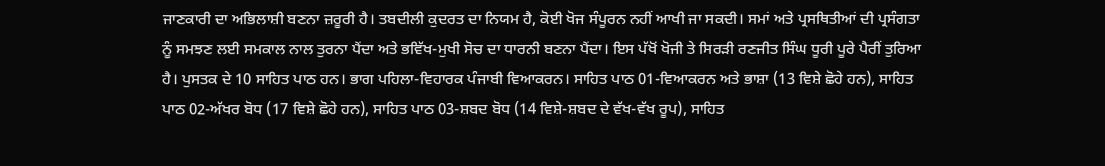ਜਾਣਕਾਰੀ ਦਾ ਅਭਿਲਾਸ਼ੀ ਬਣਨਾ ਜ਼ਰੂਰੀ ਹੈ। ਤਬਦੀਲੀ ਕੁਦਰਤ ਦਾ ਨਿਯਮ ਹੈ, ਕੋਈ ਖੋਜ ਸੰਪੂਰਨ ਨਹੀਂ ਆਖੀ ਜਾ ਸਕਦੀ। ਸਮਾਂ ਅਤੇ ਪ੍ਰਸਥਿਤੀਆਂ ਦੀ ਪ੍ਰਸੰਗਤਾ ਨੂੰ ਸਮਝਣ ਲਈ ਸਮਕਾਲ ਨਾਲ ਤੁਰਨਾ ਪੈਂਦਾ ਅਤੇ ਭਵਿੱਖ-ਮੁਖੀ ਸੋਚ ਦਾ ਧਾਰਨੀ ਬਣਨਾ ਪੈਂਦਾ। ਇਸ ਪੱਖੋਂ ਖੋਜੀ ਤੇ ਸਿਰੜੀ ਰਣਜੀਤ ਸਿੰਘ ਧੂਰੀ ਪੂਰੇ ਪੈਰੀਂ ਤੁਰਿਆ ਹੈ। ਪੁਸਤਕ ਦੇ 10 ਸਾਹਿਤ ਪਾਠ ਹਨ। ਭਾਗ ਪਹਿਲਾ-ਵਿਹਾਰਕ ਪੰਜਾਬੀ ਵਿਆਕਰਨ। ਸਾਹਿਤ ਪਾਠ 01-ਵਿਆਕਰਨ ਅਤੇ ਭਾਸ਼ਾ (13 ਵਿਸ਼ੇ ਛੋਹੇ ਹਨ), ਸਾਹਿਤ ਪਾਠ 02-ਅੱਖਰ ਬੋਧ (17 ਵਿਸ਼ੇ ਛੋਹੇ ਹਨ), ਸਾਹਿਤ ਪਾਠ 03-ਸ਼ਬਦ ਬੋਧ (14 ਵਿਸ਼ੇ-ਸ਼ਬਦ ਦੇ ਵੱਖ-ਵੱਖ ਰੂਪ), ਸਾਹਿਤ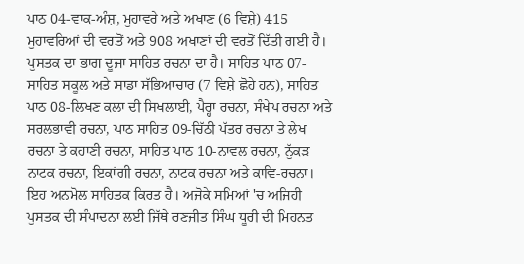ਪਾਠ 04-ਵਾਕ-ਅੰਸ਼, ਮੁਹਾਵਰੇ ਅਤੇ ਅਖਾਣ (6 ਵਿਸ਼ੇ) 415 ਮੁਹਾਵਰਿਆਂ ਦੀ ਵਰਤੋਂ ਅਤੇ 908 ਅਖਾਣਾਂ ਦੀ ਵਰਤੋਂ ਦਿੱਤੀ ਗਈ ਹੈ। ਪੁਸਤਕ ਦਾ ਭਾਗ ਦੂਜਾ ਸਾਹਿਤ ਰਚਨਾ ਦਾ ਹੈ। ਸਾਹਿਤ ਪਾਠ 07-ਸਾਹਿਤ ਸਕੂਲ ਅਤੇ ਸਾਡਾ ਸੱਭਿਆਚਾਰ (7 ਵਿਸ਼ੇ ਛੋਹੇ ਹਨ), ਸਾਹਿਤ ਪਾਠ 08-ਲਿਖਣ ਕਲਾ ਦੀ ਸਿਖਲਾਈ, ਪੈਰ੍ਹਾ ਰਚਨਾ, ਸੰਖੇਪ ਰਚਨਾ ਅਤੇ ਸਰਲਭਾਵੀ ਰਚਨਾ, ਪਾਠ ਸਾਹਿਤ 09-ਚਿੱਠੀ ਪੱਤਰ ਰਚਨਾ ਤੇ ਲੇਖ ਰਚਨਾ ਤੇ ਕਹਾਣੀ ਰਚਨਾ, ਸਾਹਿਤ ਪਾਠ 10-ਨਾਵਲ ਰਚਨਾ, ਨੁੱਕੜ ਨਾਟਕ ਰਚਨਾ, ਇਕਾਂਗੀ ਰਚਨਾ, ਨਾਟਕ ਰਚਨਾ ਅਤੇ ਕਾਵਿ-ਰਚਨਾ। ਇਹ ਅਨਮੋਲ ਸਾਹਿਤਕ ਕਿਰਤ ਹੈ। ਅਜੋਕੇ ਸਮਿਆਂ 'ਚ ਅਜਿਹੀ ਪੁਸਤਕ ਦੀ ਸੰਪਾਦਨਾ ਲਈ ਜਿੱਥੇ ਰਣਜੀਤ ਸਿੰਘ ਧੂਰੀ ਦੀ ਮਿਹਨਤ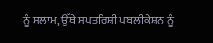ਨੂੰ ਸਲਾਮ, ਉੱਥੇ ਸਪਤਰਿਸ਼ੀ ਪਬਲੀਕੇਸ਼ਨ ਨੂੰ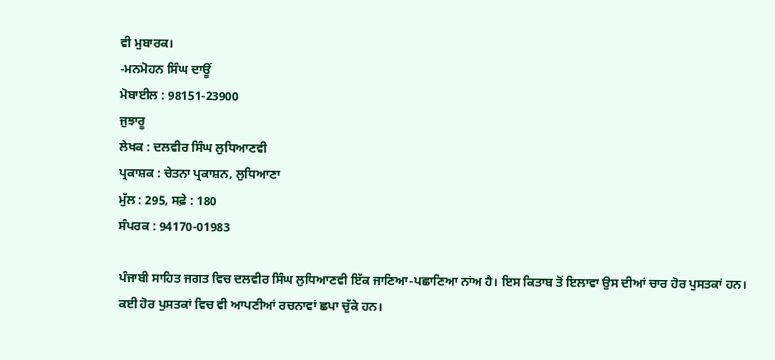ਵੀ ਮੁਬਾਰਕ।
-ਮਨਮੋਹਨ ਸਿੰਘ ਦਾਊਂ
ਮੋਬਾਈਲ : 98151-23900
ਜੁਝਾਰੂ
ਲੇਖਕ : ਦਲਵੀਰ ਸਿੰਘ ਲੁਧਿਆਣਵੀ
ਪ੍ਰਕਾਸ਼ਕ : ਚੇਤਨਾ ਪ੍ਰਕਾਸ਼ਨ, ਲੁਧਿਆਣਾ
ਮੁੱਲ : 295, ਸਫ਼ੇ : 180
ਸੰਪਰਕ : 94170-01983

ਪੰਜਾਬੀ ਸਾਹਿਤ ਜਗਤ ਵਿਚ ਦਲਵੀਰ ਸਿੰਘ ਲੁਧਿਆਣਵੀ ਇੱਕ ਜਾਣਿਆ-ਪਛਾਣਿਆ ਨਾਂਅ ਹੈ। ਇਸ ਕਿਤਾਬ ਤੋਂ ਇਲਾਵਾ ਉਸ ਦੀਆਂ ਚਾਰ ਹੋਰ ਪੁਸਤਕਾਂ ਹਨ। ਕਈ ਹੋਰ ਪੁਸਤਕਾਂ ਵਿਚ ਵੀ ਆਪਣੀਆਂ ਰਚਨਾਵਾਂ ਛਪਾ ਚੁੱਕੇ ਹਨ।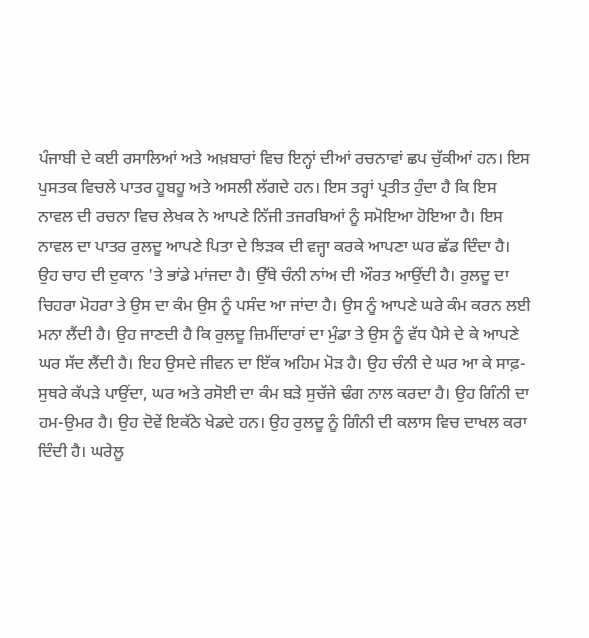ਪੰਜਾਬੀ ਦੇ ਕਈ ਰਸਾਲਿਆਂ ਅਤੇ ਅਖ਼ਬਾਰਾਂ ਵਿਚ ਇਨ੍ਹਾਂ ਦੀਆਂ ਰਚਨਾਵਾਂ ਛਪ ਚੁੱਕੀਆਂ ਹਨ। ਇਸ ਪੁਸਤਕ ਵਿਚਲੇ ਪਾਤਰ ਹੂਬਹੂ ਅਤੇ ਅਸਲੀ ਲੱਗਦੇ ਹਨ। ਇਸ ਤਰ੍ਹਾਂ ਪ੍ਰਤੀਤ ਹੁੰਦਾ ਹੈ ਕਿ ਇਸ ਨਾਵਲ ਦੀ ਰਚਨਾ ਵਿਚ ਲੇਖਕ ਨੇ ਆਪਣੇ ਨਿੱਜੀ ਤਜਰਬਿਆਂ ਨੂੰ ਸਮੋਇਆ ਹੋਇਆ ਹੈ। ਇਸ ਨਾਵਲ ਦਾ ਪਾਤਰ ਰੁਲਦੂ ਆਪਣੇ ਪਿਤਾ ਦੇ ਝਿੜਕ ਦੀ ਵਜ੍ਹਾ ਕਰਕੇ ਆਪਣਾ ਘਰ ਛੱਡ ਦਿੰਦਾ ਹੈ। ਉਹ ਚਾਹ ਦੀ ਦੁਕਾਨ 'ਤੇ ਭਾਂਡੇ ਮਾਂਜਦਾ ਹੈ। ਉੱਥੇ ਚੰਨੀ ਨਾਂਅ ਦੀ ਔਰਤ ਆਉਂਦੀ ਹੈ। ਰੁਲਦੂ ਦਾ ਚਿਹਰਾ ਮੋਹਰਾ ਤੇ ਉਸ ਦਾ ਕੰਮ ਉਸ ਨੂੰ ਪਸੰਦ ਆ ਜਾਂਦਾ ਹੈ। ਉਸ ਨੂੰ ਆਪਣੇ ਘਰੇ ਕੰਮ ਕਰਨ ਲਈ ਮਨਾ ਲੈਂਦੀ ਹੈ। ਉਹ ਜਾਣਦੀ ਹੈ ਕਿ ਰੁਲਦੂ ਜ਼ਿਮੀਂਦਾਰਾਂ ਦਾ ਮੁੰਡਾ ਤੇ ਉਸ ਨੂੰ ਵੱਧ ਪੈਸੇ ਦੇ ਕੇ ਆਪਣੇ ਘਰ ਸੱਦ ਲੈਂਦੀ ਹੈ। ਇਹ ਉਸਦੇ ਜੀਵਨ ਦਾ ਇੱਕ ਅਹਿਮ ਮੋੜ ਹੈ। ਉਹ ਚੰਨੀ ਦੇ ਘਰ ਆ ਕੇ ਸਾਫ਼-ਸੁਥਰੇ ਕੱਪੜੇ ਪਾਉਂਦਾ, ਘਰ ਅਤੇ ਰਸੋਈ ਦਾ ਕੰਮ ਬੜੇ ਸੁਚੱਜੇ ਢੰਗ ਨਾਲ ਕਰਦਾ ਹੈ। ਉਹ ਗਿੰਨੀ ਦਾ ਹਮ-ਉਮਰ ਹੈ। ਉਹ ਦੋਵੇਂ ਇਕੱਠੇ ਖੇਡਦੇ ਹਨ। ਉਹ ਰੁਲਦੂ ਨੂੰ ਗਿੰਨੀ ਦੀ ਕਲਾਸ ਵਿਚ ਦਾਖਲ ਕਰਾ ਦਿੰਦੀ ਹੈ। ਘਰੇਲੂ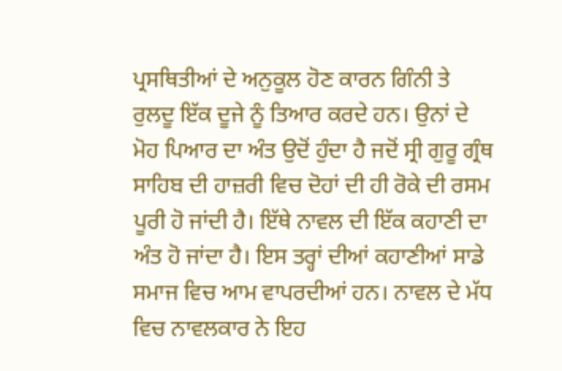ਪ੍ਰਸਥਿਤੀਆਂ ਦੇ ਅਨੁਕੂਲ ਹੋਣ ਕਾਰਨ ਗਿੰਨੀ ਤੇ ਰੁਲਦੂ ਇੱਕ ਦੂਜੇ ਨੂੰ ਤਿਆਰ ਕਰਦੇ ਹਨ। ਉਨਾਂ ਦੇ ਮੋਹ ਪਿਆਰ ਦਾ ਅੰਤ ਉਦੋਂ ਹੁੰਦਾ ਹੈ ਜਦੋਂ ਸ੍ਰੀ ਗੁਰੂ ਗ੍ਰੰਥ ਸਾਹਿਬ ਦੀ ਹਾਜ਼ਰੀ ਵਿਚ ਦੋਹਾਂ ਦੀ ਹੀ ਰੋਕੇ ਦੀ ਰਸਮ ਪੂਰੀ ਹੋ ਜਾਂਦੀ ਹੈ। ਇੱਥੇ ਨਾਵਲ ਦੀ ਇੱਕ ਕਹਾਣੀ ਦਾ ਅੰਤ ਹੋ ਜਾਂਦਾ ਹੈ। ਇਸ ਤਰ੍ਹਾਂ ਦੀਆਂ ਕਹਾਣੀਆਂ ਸਾਡੇ ਸਮਾਜ ਵਿਚ ਆਮ ਵਾਪਰਦੀਆਂ ਹਨ। ਨਾਵਲ ਦੇ ਮੱਧ ਵਿਚ ਨਾਵਲਕਾਰ ਨੇ ਇਹ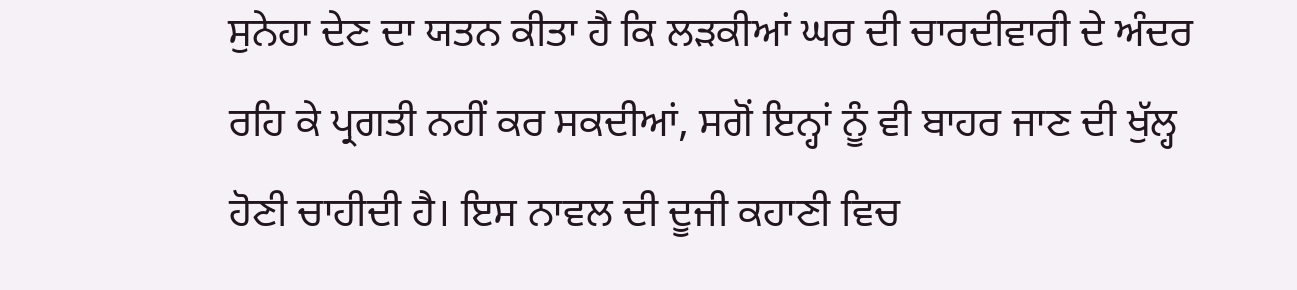ਸੁਨੇਹਾ ਦੇਣ ਦਾ ਯਤਨ ਕੀਤਾ ਹੈ ਕਿ ਲੜਕੀਆਂ ਘਰ ਦੀ ਚਾਰਦੀਵਾਰੀ ਦੇ ਅੰਦਰ ਰਹਿ ਕੇ ਪ੍ਰਗਤੀ ਨਹੀਂ ਕਰ ਸਕਦੀਆਂ, ਸਗੋਂ ਇਨ੍ਹਾਂ ਨੂੰ ਵੀ ਬਾਹਰ ਜਾਣ ਦੀ ਖੁੱਲ੍ਹ ਹੋਣੀ ਚਾਹੀਦੀ ਹੈ। ਇਸ ਨਾਵਲ ਦੀ ਦੂਜੀ ਕਹਾਣੀ ਵਿਚ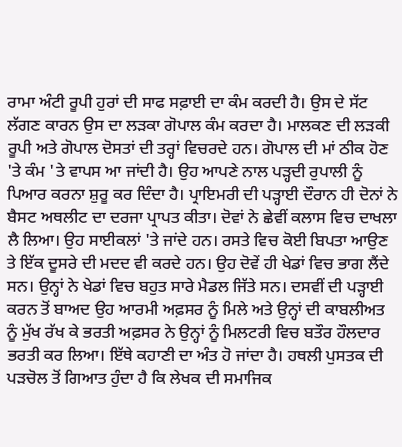ਰਾਮਾ ਅੰਟੀ ਰੂਪੀ ਹੁਰਾਂ ਦੀ ਸਾਫ ਸਫ਼ਾਈ ਦਾ ਕੰਮ ਕਰਦੀ ਹੈ। ਉਸ ਦੇ ਸੱਟ ਲੱਗਣ ਕਾਰਨ ਉਸ ਦਾ ਲੜਕਾ ਗੋਪਾਲ ਕੰਮ ਕਰਦਾ ਹੈ। ਮਾਲਕਣ ਦੀ ਲੜਕੀ ਰੂਪੀ ਅਤੇ ਗੋਪਾਲ ਦੋਸਤਾਂ ਦੀ ਤਰ੍ਹਾਂ ਵਿਚਰਦੇ ਹਨ। ਗੋਪਾਲ ਦੀ ਮਾਂ ਠੀਕ ਹੋਣ 'ਤੇ ਕੰਮ 'ਤੇ ਵਾਪਸ ਆ ਜਾਂਦੀ ਹੈ। ਉਹ ਆਪਣੇ ਨਾਲ ਪੜ੍ਹਦੀ ਰੁਪਾਲੀ ਨੂੰ ਪਿਆਰ ਕਰਨਾ ਸ਼ੁਰੂ ਕਰ ਦਿੰਦਾ ਹੈ। ਪ੍ਰਾਇਮਰੀ ਦੀ ਪੜ੍ਹਾਈ ਦੌਰਾਨ ਹੀ ਦੋਨਾਂ ਨੇ ਬੈਸਟ ਅਥਲੀਟ ਦਾ ਦਰਜਾ ਪ੍ਰਾਪਤ ਕੀਤਾ। ਦੋਵਾਂ ਨੇ ਛੇਵੀਂ ਕਲਾਸ ਵਿਚ ਦਾਖਲਾ ਲੈ ਲਿਆ। ਉਹ ਸਾਈਕਲਾਂ 'ਤੇ ਜਾਂਦੇ ਹਨ। ਰਸਤੇ ਵਿਚ ਕੋਈ ਬਿਪਤਾ ਆਉਣ ਤੇ ਇੱਕ ਦੂਸਰੇ ਦੀ ਮਦਦ ਵੀ ਕਰਦੇ ਹਨ। ਉਹ ਦੋਵੇਂ ਹੀ ਖੇਡਾਂ ਵਿਚ ਭਾਗ ਲੈਂਦੇ ਸਨ। ਉਨ੍ਹਾਂ ਨੇ ਖੇਡਾਂ ਵਿਚ ਬਹੁਤ ਸਾਰੇ ਮੈਡਲ ਜਿੱਤੇ ਸਨ। ਦਸਵੀਂ ਦੀ ਪੜ੍ਹਾਈ ਕਰਨ ਤੋਂ ਬਾਅਦ ਉਹ ਆਰਮੀ ਅਫ਼ਸਰ ਨੂੰ ਮਿਲੇ ਅਤੇ ਉਨ੍ਹਾਂ ਦੀ ਕਾਬਲੀਅਤ ਨੂੰ ਮੁੱਖ ਰੱਖ ਕੇ ਭਰਤੀ ਅਫ਼ਸਰ ਨੇ ਉਨ੍ਹਾਂ ਨੂੰ ਮਿਲਟਰੀ ਵਿਚ ਬਤੌਰ ਹੌਲਦਾਰ ਭਰਤੀ ਕਰ ਲਿਆ। ਇੱਥੇ ਕਹਾਣੀ ਦਾ ਅੰਤ ਹੋ ਜਾਂਦਾ ਹੈ। ਹਥਲੀ ਪੁਸਤਕ ਦੀ ਪੜਚੋਲ ਤੋਂ ਗਿਆਤ ਹੁੰਦਾ ਹੈ ਕਿ ਲੇਖਕ ਦੀ ਸਮਾਜਿਕ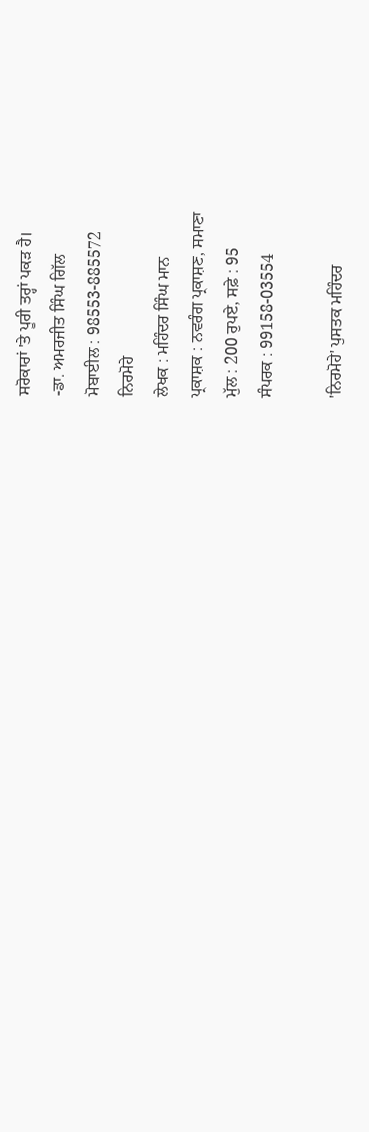ਸਰੋਕਾਰਾਂ 'ਤੇ ਪੂਰੀ ਤਰ੍ਹਾਂ ਪਕੜ ਹੈ।
-ਡਾ. ਅਮਰਜੀਤ ਸਿੰਘ ਗਿੱਲ
ਮੋਬਾਈਲ : 98553-885572
ਨਿਰਮੋਹੇ
ਲੇਖਕ : ਮਹਿੰਦਰ ਸਿੰਘ ਮਾਨ
ਪ੍ਰਕਾਸ਼ਕ : ਨਵਰੰਗ ਪ੍ਰਕਾਸ਼ਣ, ਸਮਾਣਾ
ਮੁੱਲ : 200 ਰੁਪਏ, ਸਫ਼ੇ : 95
ਸੰਪਰਕ : 99158-03554

'ਨਿਰਮੋਹੇ' ਪੁਸਤਕ ਮਹਿੰਦਰ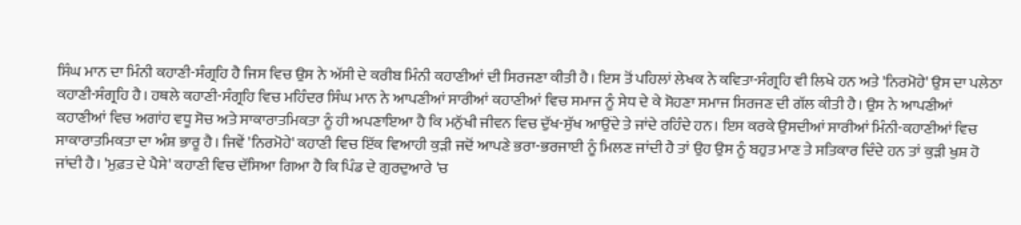ਸਿੰਘ ਮਾਨ ਦਾ ਮਿੰਨੀ ਕਹਾਣੀ-ਸੰਗ੍ਰਹਿ ਹੈ ਜਿਸ ਵਿਚ ਉਸ ਨੇ ਅੱਸੀ ਦੇ ਕਰੀਬ ਮਿੰਨੀ ਕਹਾਣੀਆਂ ਦੀ ਸਿਰਜਣਾ ਕੀਤੀ ਹੈ। ਇਸ ਤੋਂ ਪਹਿਲਾਂ ਲੇਖਕ ਨੇ ਕਵਿਤਾ-ਸੰਗ੍ਰਹਿ ਵੀ ਲਿਖੇ ਹਨ ਅਤੇ 'ਨਿਰਮੋਹੇ' ਉਸ ਦਾ ਪਲੇਠਾ ਕਹਾਣੀ-ਸੰਗ੍ਰਹਿ ਹੈ। ਹਥਲੇ ਕਹਾਣੀ-ਸੰਗ੍ਰਹਿ ਵਿਚ ਮਹਿੰਦਰ ਸਿੰਘ ਮਾਨ ਨੇ ਆਪਣੀਆਂ ਸਾਰੀਆਂ ਕਹਾਣੀਆਂ ਵਿਚ ਸਮਾਜ ਨੂੰ ਸੇਧ ਦੇ ਕੇ ਸੋਹਣਾ ਸਮਾਜ ਸਿਰਜਣ ਦੀ ਗੱਲ ਕੀਤੀ ਹੈ। ਉਸ ਨੇ ਆਪਣੀਆਂ ਕਹਾਣੀਆਂ ਵਿਚ ਅਗਾਂਹ ਵਧੂ ਸੋਚ ਅਤੇ ਸਾਕਾਰਾਤਮਿਕਤਾ ਨੂੰ ਹੀ ਅਪਣਾਇਆ ਹੈ ਕਿ ਮਨੁੱਖੀ ਜੀਵਨ ਵਿਚ ਦੁੱਖ-ਸੁੱਖ ਆਉਂਦੇ ਤੇ ਜਾਂਦੇ ਰਹਿੰਦੇ ਹਨ। ਇਸ ਕਰਕੇ ਉਸਦੀਆਂ ਸਾਰੀਆਂ ਮਿੰਨੀ-ਕਹਾਣੀਆਂ ਵਿਚ ਸਾਕਾਰਾਤਮਿਕਤਾ ਦਾ ਅੰਸ਼ ਭਾਰੂ ਹੈ। ਜਿਵੇਂ 'ਨਿਰਮੋਹੇ' ਕਹਾਣੀ ਵਿਚ ਇੱਕ ਵਿਆਹੀ ਕੁੜੀ ਜਦੋਂ ਆਪਣੇ ਭਰਾ-ਭਰਜਾਈ ਨੂੰ ਮਿਲਣ ਜਾਂਦੀ ਹੈ ਤਾਂ ਉਹ ਉਸ ਨੂੰ ਬਹੁਤ ਮਾਣ ਤੇ ਸਤਿਕਾਰ ਦਿੰਦੇ ਹਨ ਤਾਂ ਕੁੜੀ ਖੁਸ਼ ਹੋ ਜਾਂਦੀ ਹੈ। 'ਮੁਫ਼ਤ ਦੇ ਪੈਸੇ' ਕਹਾਣੀ ਵਿਚ ਦੱਸਿਆ ਗਿਆ ਹੈ ਕਿ ਪਿੰਡ ਦੇ ਗੁਰਦੁਆਰੇ 'ਚ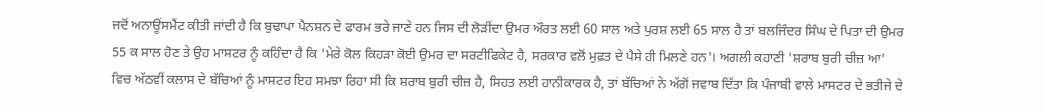ਜਦੋਂ ਅਨਾਊਂਸਮੈਂਟ ਕੀਤੀ ਜਾਂਦੀ ਹੈ ਕਿ ਬੁਢਾਪਾ ਪੈਨਸ਼ਨ ਦੇ ਫਾਰਮ ਭਰੇ ਜਾਣੇ ਹਨ ਜਿਸ ਦੀ ਲੋੜੀਂਦਾ ਉਮਰ ਔਰਤ ਲਈ 60 ਸਾਲ ਅਤੇ ਪੁਰਸ਼ ਲਈ 65 ਸਾਲ ਹੈ ਤਾਂ ਬਲਜਿੰਦਰ ਸਿੰਘ ਦੇ ਪਿਤਾ ਦੀ ਉਮਰ 55 ਕ ਸਾਲ ਹੋਣ ਤੇ ਉਹ ਮਾਸਟਰ ਨੂੰ ਕਹਿੰਦਾ ਹੈ ਕਿ 'ਮੇਰੇ ਕੋਲ ਕਿਹੜਾ ਕੋਈ ਉਮਰ ਦਾ ਸਰਟੀਫਿਕੇਟ ਹੈ, ਸਰਕਾਰ ਵਲੋਂ ਮੁਫ਼ਤ ਦੇ ਪੈਸੇ ਹੀ ਮਿਲਣੇ ਹਨ'। ਅਗਲੀ ਕਹਾਣੀ 'ਸ਼ਰਾਬ ਬੁਰੀ ਚੀਜ਼ ਆ' ਵਿਚ ਅੱਠਵੀਂ ਕਲਾਸ ਦੇ ਬੱਚਿਆਂ ਨੂੰ ਮਾਸਟਰ ਇਹ ਸਮਝਾ ਰਿਹਾ ਸੀ ਕਿ ਸ਼ਰਾਬ ਬੁਰੀ ਚੀਜ਼ ਹੈ, ਸਿਹਤ ਲਈ ਹਾਨੀਕਾਰਕ ਹੈ, ਤਾਂ ਬੱਚਿਆਂ ਨੇ ਅੱਗੋਂ ਜਵਾਬ ਦਿੱਤਾ ਕਿ ਪੰਜਾਬੀ ਵਾਲੇ ਮਾਸਟਰ ਦੇ ਭਤੀਜੇ ਦੇ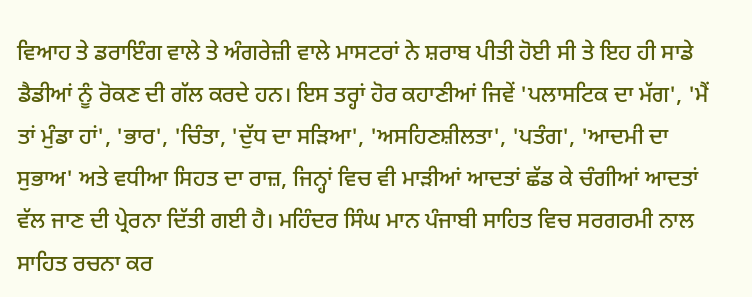ਵਿਆਹ ਤੇ ਡਰਾਇੰਗ ਵਾਲੇ ਤੇ ਅੰਗਰੇਜ਼ੀ ਵਾਲੇ ਮਾਸਟਰਾਂ ਨੇ ਸ਼ਰਾਬ ਪੀਤੀ ਹੋਈ ਸੀ ਤੇ ਇਹ ਹੀ ਸਾਡੇ ਡੈਡੀਆਂ ਨੂੰ ਰੋਕਣ ਦੀ ਗੱਲ ਕਰਦੇ ਹਨ। ਇਸ ਤਰ੍ਹਾਂ ਹੋਰ ਕਹਾਣੀਆਂ ਜਿਵੇਂ 'ਪਲਾਸਟਿਕ ਦਾ ਮੱਗ', 'ਮੈਂ ਤਾਂ ਮੁੰਡਾ ਹਾਂ', 'ਭਾਰ', 'ਚਿੰਤਾ, 'ਦੁੱਧ ਦਾ ਸੜਿਆ', 'ਅਸਹਿਣਸ਼ੀਲਤਾ', 'ਪਤੰਗ', 'ਆਦਮੀ ਦਾ ਸੁਭਾਅ' ਅਤੇ ਵਧੀਆ ਸਿਹਤ ਦਾ ਰਾਜ਼, ਜਿਨ੍ਹਾਂ ਵਿਚ ਵੀ ਮਾੜੀਆਂ ਆਦਤਾਂ ਛੱਡ ਕੇ ਚੰਗੀਆਂ ਆਦਤਾਂ ਵੱਲ ਜਾਣ ਦੀ ਪ੍ਰੇਰਨਾ ਦਿੱਤੀ ਗਈ ਹੈ। ਮਹਿੰਦਰ ਸਿੰਘ ਮਾਨ ਪੰਜਾਬੀ ਸਾਹਿਤ ਵਿਚ ਸਰਗਰਮੀ ਨਾਲ ਸਾਹਿਤ ਰਚਨਾ ਕਰ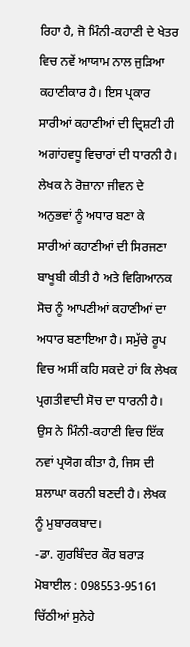ਰਿਹਾ ਹੈ, ਜੋ ਮਿੰਨੀ-ਕਹਾਣੀ ਦੇ ਖੇਤਰ ਵਿਚ ਨਵੇਂ ਆਯਾਮ ਨਾਲ ਜੁੜਿਆ ਕਹਾਣੀਕਾਰ ਹੈ। ਇਸ ਪ੍ਰਕਾਰ ਸਾਰੀਆਂ ਕਹਾਣੀਆਂ ਦੀ ਦ੍ਰਿਸ਼ਟੀ ਹੀ ਅਗਾਂਹਵਧੂ ਵਿਚਾਰਾਂ ਦੀ ਧਾਰਨੀ ਹੈ। ਲੇਖਕ ਨੇ ਰੋਜ਼ਾਨਾ ਜੀਵਨ ਦੇ ਅਨੁਭਵਾਂ ਨੂੰ ਅਧਾਰ ਬਣਾ ਕੇ ਸਾਰੀਆਂ ਕਹਾਣੀਆਂ ਦੀ ਸਿਰਜਣਾ ਬਾਖੂਬੀ ਕੀਤੀ ਹੈ ਅਤੇ ਵਿਗਿਆਨਕ ਸੋਚ ਨੂੰ ਆਪਣੀਆਂ ਕਹਾਣੀਆਂ ਦਾ ਅਧਾਰ ਬਣਾਇਆ ਹੈ। ਸਮੁੱਚੇ ਰੂਪ ਵਿਚ ਅਸੀਂ ਕਹਿ ਸਕਦੇ ਹਾਂ ਕਿ ਲੇਖਕ ਪ੍ਰਗਤੀਵਾਦੀ ਸੋਚ ਦਾ ਧਾਰਨੀ ਹੈ। ਉਸ ਨੇ ਮਿੰਨੀ-ਕਹਾਣੀ ਵਿਚ ਇੱਕ ਨਵਾਂ ਪ੍ਰਯੋਗ ਕੀਤਾ ਹੈ, ਜਿਸ ਦੀ ਸ਼ਲਾਘਾ ਕਰਨੀ ਬਣਦੀ ਹੈ। ਲੇਖਕ ਨੂੰ ਮੁਬਾਰਕਬਾਦ।
-ਡਾ. ਗੁਰਬਿੰਦਰ ਕੌਰ ਬਰਾੜ
ਮੋਬਾਈਲ : 098553-95161
ਚਿੱਠੀਆਂ ਸੁਨੇਹੇ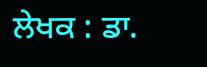ਲੇਖਕ : ਡਾ.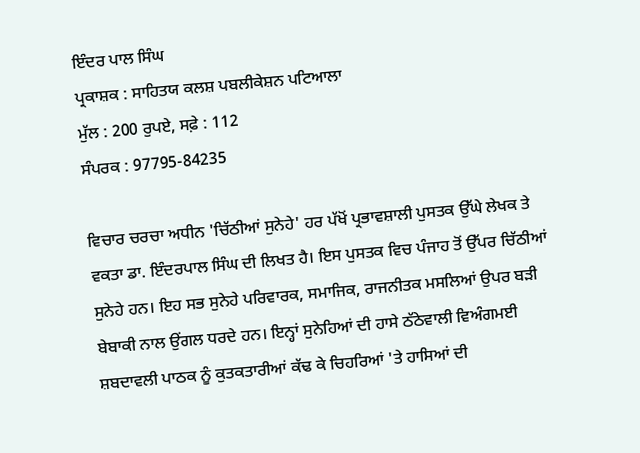ਇੰਦਰ ਪਾਲ ਸਿੰਘ
ਪ੍ਰਕਾਸ਼ਕ : ਸਾਹਿਤਯ ਕਲਸ਼ ਪਬਲੀਕੇਸ਼ਨ ਪਟਿਆਲਾ
ਮੁੱਲ : 200 ਰੁਪਏ, ਸਫ਼ੇ : 112
ਸੰਪਰਕ : 97795-84235

ਵਿਚਾਰ ਚਰਚਾ ਅਧੀਨ 'ਚਿੱਠੀਆਂ ਸੁਨੇਹੇ' ਹਰ ਪੱਖੋਂ ਪ੍ਰਭਾਵਸ਼ਾਲੀ ਪੁਸਤਕ ਉੱਘੇ ਲੇਖਕ ਤੇ ਵਕਤਾ ਡਾ. ਇੰਦਰਪਾਲ ਸਿੰਘ ਦੀ ਲਿਖਤ ਹੈ। ਇਸ ਪੁਸਤਕ ਵਿਚ ਪੰਜਾਹ ਤੋਂ ਉੱਪਰ ਚਿੱਠੀਆਂ ਸੁਨੇਹੇ ਹਨ। ਇਹ ਸਭ ਸੁਨੇਹੇ ਪਰਿਵਾਰਕ, ਸਮਾਜਿਕ, ਰਾਜਨੀਤਕ ਮਸਲਿਆਂ ਉਪਰ ਬੜੀ ਬੇਬਾਕੀ ਨਾਲ ਉਂਗਲ ਧਰਦੇ ਹਨ। ਇਨ੍ਹਾਂ ਸੁਨੇਹਿਆਂ ਦੀ ਹਾਸੇ ਠੱਠੇਵਾਲੀ ਵਿਅੰਗਮਈ ਸ਼ਬਦਾਵਲੀ ਪਾਠਕ ਨੂੰ ਕੁਤਕਤਾਰੀਆਂ ਕੱਢ ਕੇ ਚਿਹਰਿਆਂ 'ਤੇ ਹਾਸਿਆਂ ਦੀ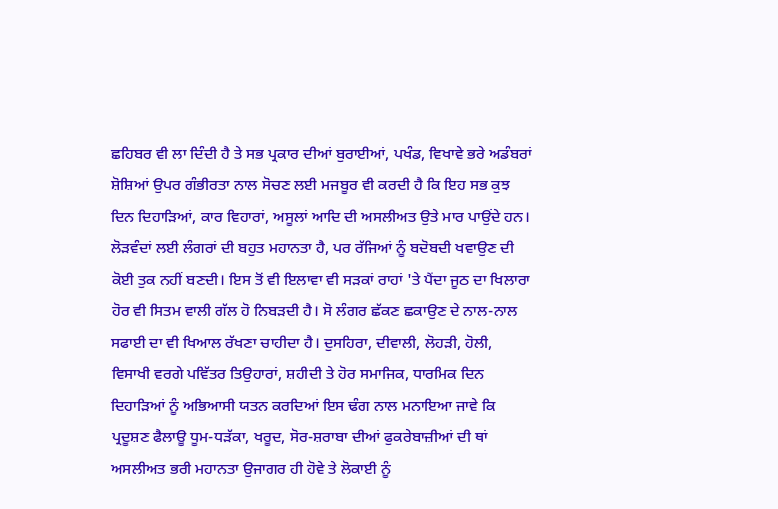ਛਹਿਬਰ ਵੀ ਲਾ ਦਿੰਦੀ ਹੈ ਤੇ ਸਭ ਪ੍ਰਕਾਰ ਦੀਆਂ ਬੁਰਾਈਆਂ, ਪਖੰਡ, ਵਿਖਾਵੇ ਭਰੇ ਅਡੰਬਰਾਂ ਸ਼ੋਸ਼ਿਆਂ ਉਪਰ ਗੰਭੀਰਤਾ ਨਾਲ ਸੋਚਣ ਲਈ ਮਜਬੂਰ ਵੀ ਕਰਦੀ ਹੈ ਕਿ ਇਹ ਸਭ ਕੁਝ ਦਿਨ ਦਿਹਾੜਿਆਂ, ਕਾਰ ਵਿਹਾਰਾਂ, ਅਸੂਲਾਂ ਆਦਿ ਦੀ ਅਸਲੀਅਤ ਉਤੇ ਮਾਰ ਪਾਉਂਦੇ ਹਨ। ਲੋੜਵੰਦਾਂ ਲਈ ਲੰਗਰਾਂ ਦੀ ਬਹੁਤ ਮਹਾਨਤਾ ਹੈ, ਪਰ ਰੱਜਿਆਂ ਨੂੰ ਬਦੋਬਦੀ ਖਵਾਉਣ ਦੀ ਕੋਈ ਤੁਕ ਨਹੀਂ ਬਣਦੀ। ਇਸ ਤੋਂ ਵੀ ਇਲਾਵਾ ਵੀ ਸੜਕਾਂ ਰਾਹਾਂ 'ਤੇ ਪੈਂਦਾ ਜੂਠ ਦਾ ਖਿਲਾਰਾ ਹੋਰ ਵੀ ਸਿਤਮ ਵਾਲੀ ਗੱਲ ਹੋ ਨਿਬੜਦੀ ਹੈ। ਸੋ ਲੰਗਰ ਛੱਕਣ ਛਕਾਉਣ ਦੇ ਨਾਲ-ਨਾਲ ਸਫਾਈ ਦਾ ਵੀ ਖਿਆਲ ਰੱਖਣਾ ਚਾਹੀਦਾ ਹੈ। ਦੁਸਹਿਰਾ, ਦੀਵਾਲੀ, ਲੋਹੜੀ, ਹੋਲੀ, ਵਿਸਾਖੀ ਵਰਗੇ ਪਵਿੱਤਰ ਤਿਉਹਾਰਾਂ, ਸ਼ਹੀਦੀ ਤੇ ਹੋਰ ਸਮਾਜਿਕ, ਧਾਰਮਿਕ ਦਿਨ ਦਿਹਾੜਿਆਂ ਨੂੰ ਅਭਿਆਸੀ ਯਤਨ ਕਰਦਿਆਂ ਇਸ ਢੰਗ ਨਾਲ ਮਨਾਇਆ ਜਾਵੇ ਕਿ ਪ੍ਰਦੂਸ਼ਣ ਫੈਲਾਊ ਧੂਮ-ਧੜੱਕਾ, ਖਰੂਦ, ਸੋਰ-ਸ਼ਰਾਬਾ ਦੀਆਂ ਫੁਕਰੇਬਾਜ਼ੀਆਂ ਦੀ ਥਾਂ ਅਸਲੀਅਤ ਭਰੀ ਮਹਾਨਤਾ ਉਜਾਗਰ ਹੀ ਹੋਵੇ ਤੇ ਲੋਕਾਈ ਨੂੰ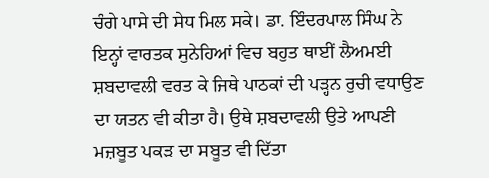ਚੰਗੇ ਪਾਸੇ ਦੀ ਸੇਧ ਮਿਲ ਸਕੇ। ਡਾ. ਇੰਦਰਪਾਲ ਸਿੰਘ ਨੇ ਇਨ੍ਹਾਂ ਵਾਰਤਕ ਸੁਨੇਹਿਆਂ ਵਿਚ ਬਹੁਤ ਥਾਈਂ ਲੈਅਮਈ ਸ਼ਬਦਾਵਲੀ ਵਰਤ ਕੇ ਜਿਥੇ ਪਾਠਕਾਂ ਦੀ ਪੜ੍ਹਨ ਰੁਚੀ ਵਧਾਉਣ ਦਾ ਯਤਨ ਵੀ ਕੀਤਾ ਹੈ। ਉਥੇ ਸ਼ਬਦਾਵਲੀ ਉਤੇ ਆਪਣੀ ਮਜ਼ਬੂਤ ਪਕੜ ਦਾ ਸਬੂਤ ਵੀ ਦਿੱਤਾ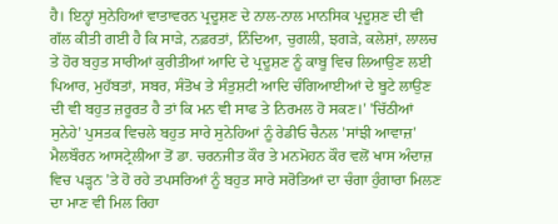ਹੈ। ਇਨ੍ਹਾਂ ਸੁਨੇਹਿਆਂ ਵਾਤਾਵਰਨ ਪ੍ਰਦੂਸ਼ਣ ਦੇ ਨਾਲ-ਨਾਲ ਮਾਨਸਿਕ ਪ੍ਰਦੂਸ਼ਣ ਦੀ ਵੀ ਗੱਲ ਕੀਤੀ ਗਈ ਹੈ ਕਿ ਸਾੜੇ, ਨਫ਼ਰਤਾਂ, ਨਿੰਦਿਆ, ਚੁਗਲੀ, ਝਗੜੇ, ਕਲੇਸ਼ਾਂ, ਲਾਲਚ ਤੇ ਹੋਰ ਬਹੁਤ ਸਾਰੀਆਂ ਕੁਰੀਤੀਆਂ ਆਦਿ ਦੇ ਪ੍ਰਦੂਸ਼ਣ ਨੂੰ ਕਾਬੂ ਵਿਚ ਲਿਆਉਣ ਲਈ ਪਿਆਰ, ਮੁਹੱਬਤਾਂ, ਸਬਰ, ਸੰਤੋਖ ਤੇ ਸੰਤੁਸ਼ਟੀ ਆਦਿ ਚੰਗਿਆਈਆਂ ਦੇ ਬੂਟੇ ਲਾਉਣ ਦੀ ਵੀ ਬਹੁਤ ਜ਼ਰੂਰਤ ਹੈ ਤਾਂ ਕਿ ਮਨ ਵੀ ਸਾਫ ਤੇ ਨਿਰਮਲ ਹੋ ਸਕਣ।' 'ਚਿੱਠੀਆਂ ਸੁਨੇਹੇ' ਪੁਸਤਕ ਵਿਚਲੇ ਬਹੁਤ ਸਾਰੇ ਸੁਨੇਹਿਆਂ ਨੂੰ ਰੇਡੀਓ ਚੈਨਲ 'ਸਾਂਝੀ ਆਵਾਜ਼' ਮੈਲਬੌਰਨ ਆਸਟ੍ਰੇਲੀਆ ਤੋਂ ਡਾ. ਚਰਨਜੀਤ ਕੌਰ ਤੇ ਮਨਮੋਹਨ ਕੌਰ ਵਲੋਂ ਖਾਸ ਅੰਦਾਜ਼ ਵਿਚ ਪੜ੍ਹਨ 'ਤੇ ਹੋ ਰਹੇ ਤਪਸਰਿਆਂ ਨੂੰ ਬਹੁਤ ਸਾਰੇ ਸਰੋਤਿਆਂ ਦਾ ਚੰਗਾ ਹੁੰਗਾਰਾ ਮਿਲਣ ਦਾ ਮਾਣ ਵੀ ਮਿਲ ਰਿਹਾ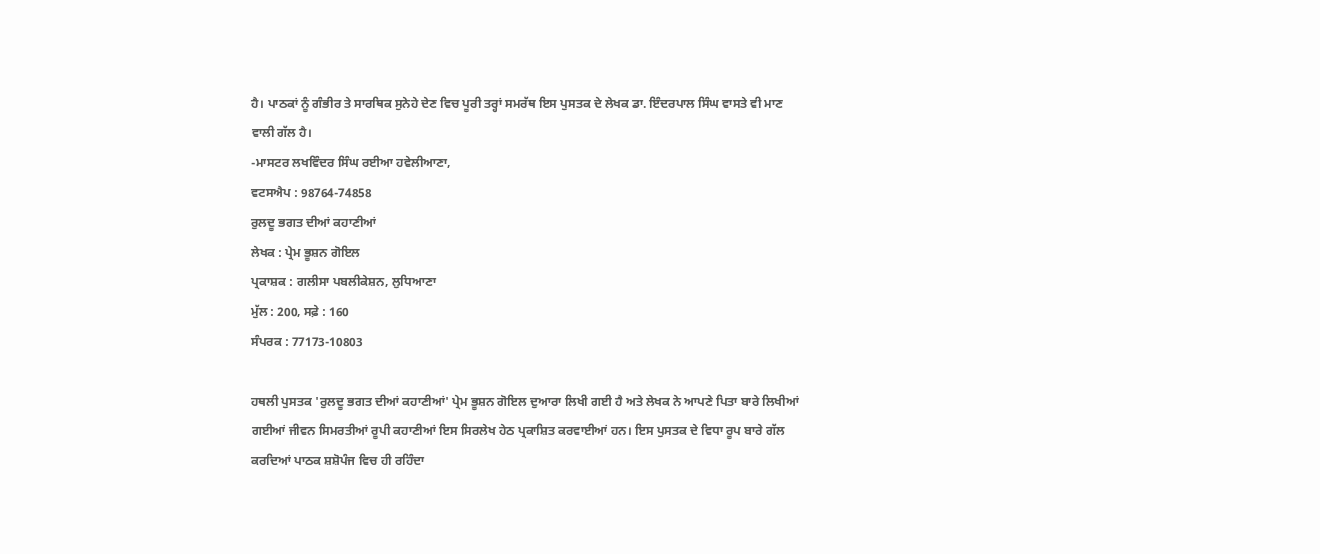ਹੈ। ਪਾਠਕਾਂ ਨੂੰ ਗੰਭੀਰ ਤੇ ਸਾਰਥਿਕ ਸੁਨੇਹੇ ਦੇਣ ਵਿਚ ਪੂਰੀ ਤਰ੍ਹਾਂ ਸਮਰੱਥ ਇਸ ਪੁਸਤਕ ਦੇ ਲੇਖਕ ਡਾ. ਇੰਦਰਪਾਲ ਸਿੰਘ ਵਾਸਤੇ ਵੀ ਮਾਣ ਵਾਲੀ ਗੱਲ ਹੈ।
-ਮਾਸਟਰ ਲਖਵਿੰਦਰ ਸਿੰਘ ਰਈਆ ਹਵੇਲੀਆਣਾ,
ਵਟਸਐਪ : 98764-74858
ਰੁਲਦੂ ਭਗਤ ਦੀਆਂ ਕਹਾਣੀਆਂ
ਲੇਖਕ : ਪ੍ਰੇਮ ਭੂਸ਼ਨ ਗੋਇਲ
ਪ੍ਰਕਾਸ਼ਕ : ਗਲੀਸਾ ਪਬਲੀਕੇਸ਼ਨ, ਲੁਧਿਆਣਾ
ਮੁੱਲ : 200, ਸਫ਼ੇ : 160
ਸੰਪਰਕ : 77173-10803

ਹਥਲੀ ਪੁਸਤਕ 'ਰੁਲਦੂ ਭਗਤ ਦੀਆਂ ਕਹਾਣੀਆਂ' ਪ੍ਰੇਮ ਭੂਸ਼ਨ ਗੋਇਲ ਦੁਆਰਾ ਲਿਖੀ ਗਈ ਹੈ ਅਤੇ ਲੇਖਕ ਨੇ ਆਪਣੇ ਪਿਤਾ ਬਾਰੇ ਲਿਖੀਆਂ ਗਈਆਂ ਜੀਵਨ ਸਿਮਰਤੀਆਂ ਰੂਪੀ ਕਹਾਣੀਆਂ ਇਸ ਸਿਰਲੇਖ ਹੇਠ ਪ੍ਰਕਾਸ਼ਿਤ ਕਰਵਾਈਆਂ ਹਨ। ਇਸ ਪੁਸਤਕ ਦੇ ਵਿਧਾ ਰੂਪ ਬਾਰੇ ਗੱਲ ਕਰਦਿਆਂ ਪਾਠਕ ਸ਼ਸ਼ੋਪੰਜ ਵਿਚ ਹੀ ਰਹਿੰਦਾ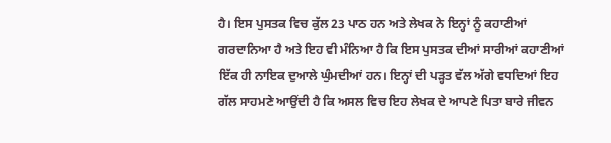ਹੈ। ਇਸ ਪੁਸਤਕ ਵਿਚ ਕੁੱਲ 23 ਪਾਠ ਹਨ ਅਤੇ ਲੇਖਕ ਨੇ ਇਨ੍ਹਾਂ ਨੂੰ ਕਹਾਣੀਆਂ ਗਰਦਾਨਿਆ ਹੈ ਅਤੇ ਇਹ ਵੀ ਮੰਨਿਆ ਹੈ ਕਿ ਇਸ ਪੁਸਤਕ ਦੀਆਂ ਸਾਰੀਆਂ ਕਹਾਣੀਆਂ ਇੱਕ ਹੀ ਨਾਇਕ ਦੁਆਲੇ ਘੁੰਮਦੀਆਂ ਹਨ। ਇਨ੍ਹਾਂ ਦੀ ਪੜ੍ਹਤ ਵੱਲ ਅੱਗੇ ਵਧਦਿਆਂ ਇਹ ਗੱਲ ਸਾਹਮਣੇ ਆਉਂਦੀ ਹੈ ਕਿ ਅਸਲ ਵਿਚ ਇਹ ਲੇਖਕ ਦੇ ਆਪਣੇ ਪਿਤਾ ਬਾਰੇ ਜੀਵਨ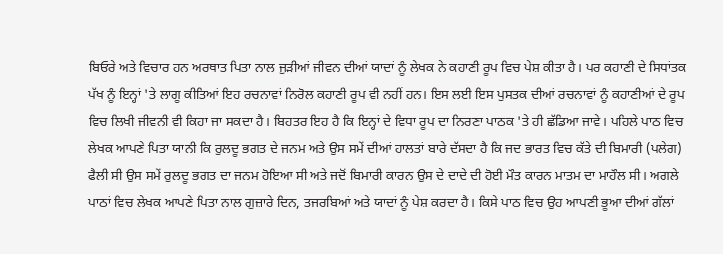ਬਿਓਰੇ ਅਤੇ ਵਿਚਾਰ ਹਨ ਅਰਥਾਤ ਪਿਤਾ ਨਾਲ ਜੁੜੀਆਂ ਜੀਵਨ ਦੀਆਂ ਯਾਦਾਂ ਨੂੰ ਲੇਖਕ ਨੇ ਕਹਾਣੀ ਰੂਪ ਵਿਚ ਪੇਸ਼ ਕੀਤਾ ਹੈ। ਪਰ ਕਹਾਣੀ ਦੇ ਸਿਧਾਂਤਕ ਪੱਖ ਨੂੰ ਇਨ੍ਹਾਂ 'ਤੇ ਲਾਗੂ ਕੀਤਿਆਂ ਇਹ ਰਚਨਾਵਾਂ ਨਿਰੋਲ ਕਹਾਣੀ ਰੂਪ ਵੀ ਨਹੀਂ ਹਨ। ਇਸ ਲਈ ਇਸ ਪੁਸਤਕ ਦੀਆਂ ਰਚਨਾਵਾਂ ਨੂੰ ਕਹਾਣੀਆਂ ਦੇ ਰੂਪ ਵਿਚ ਲਿਖੀ ਜੀਵਨੀ ਵੀ ਕਿਹਾ ਜਾ ਸਕਦਾ ਹੈ। ਬਿਹਤਰ ਇਹ ਹੈ ਕਿ ਇਨ੍ਹਾਂ ਦੇ ਵਿਧਾ ਰੂਪ ਦਾ ਨਿਰਣਾ ਪਾਠਕ 'ਤੇ ਹੀ ਛੱਡਿਆ ਜਾਵੇ। ਪਹਿਲੇ ਪਾਠ ਵਿਚ ਲੇਖਕ ਆਪਣੇ ਪਿਤਾ ਯਾਨੀ ਕਿ ਰੁਲਦੂ ਭਗਤ ਦੇ ਜਨਮ ਅਤੇ ਉਸ ਸਮੇਂ ਦੀਆਂ ਹਾਲਤਾਂ ਬਾਰੇ ਦੱਸਦਾ ਹੈ ਕਿ ਜਦ ਭਾਰਤ ਵਿਚ ਕੱਤੇ ਦੀ ਬਿਮਾਰੀ (ਪਲੇਗ) ਫੈਲੀ ਸੀ ਉਸ ਸਮੇਂ ਰੁਲਦੂ ਭਗਤ ਦਾ ਜਨਮ ਹੋਇਆ ਸੀ ਅਤੇ ਜਦੋਂ ਬਿਮਾਰੀ ਕਾਰਨ ਉਸ ਦੇ ਦਾਦੇ ਦੀ ਹੋਈ ਮੌਤ ਕਾਰਨ ਮਾਤਮ ਦਾ ਮਾਹੌਲ ਸੀ। ਅਗਲੇ ਪਾਠਾਂ ਵਿਚ ਲੇਖਕ ਆਪਣੇ ਪਿਤਾ ਨਾਲ ਗੁਜ਼ਾਰੇ ਦਿਨ, ਤਜਰਬਿਆਂ ਅਤੇ ਯਾਦਾਂ ਨੂੰ ਪੇਸ਼ ਕਰਦਾ ਹੈ। ਕਿਸੇ ਪਾਠ ਵਿਚ ਉਹ ਆਪਣੀ ਭੂਆ ਦੀਆਂ ਗੱਲਾਂ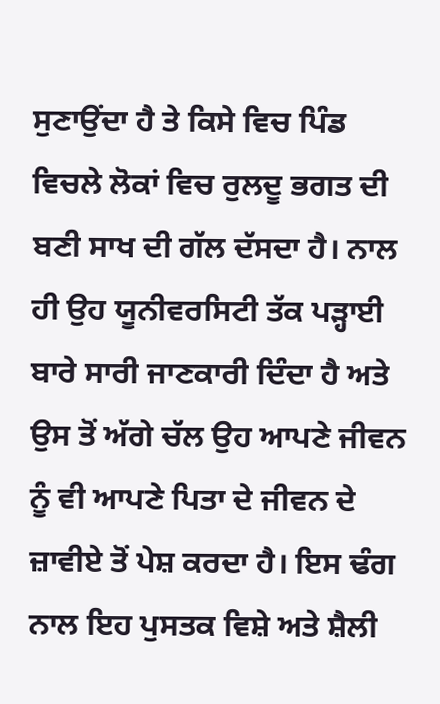ਸੁਣਾਉਂਦਾ ਹੈ ਤੇ ਕਿਸੇ ਵਿਚ ਪਿੰਡ ਵਿਚਲੇ ਲੋਕਾਂ ਵਿਚ ਰੁਲਦੂ ਭਗਤ ਦੀ ਬਣੀ ਸਾਖ ਦੀ ਗੱਲ ਦੱਸਦਾ ਹੈ। ਨਾਲ ਹੀ ਉਹ ਯੂਨੀਵਰਸਿਟੀ ਤੱਕ ਪੜ੍ਹਾਈ ਬਾਰੇ ਸਾਰੀ ਜਾਣਕਾਰੀ ਦਿੰਦਾ ਹੈ ਅਤੇ ਉਸ ਤੋਂ ਅੱਗੇ ਚੱਲ ਉਹ ਆਪਣੇ ਜੀਵਨ ਨੂੰ ਵੀ ਆਪਣੇ ਪਿਤਾ ਦੇ ਜੀਵਨ ਦੇ ਜ਼ਾਵੀਏ ਤੋਂ ਪੇਸ਼ ਕਰਦਾ ਹੈ। ਇਸ ਢੰਗ ਨਾਲ ਇਹ ਪੁਸਤਕ ਵਿਸ਼ੇ ਅਤੇ ਸ਼ੈਲੀ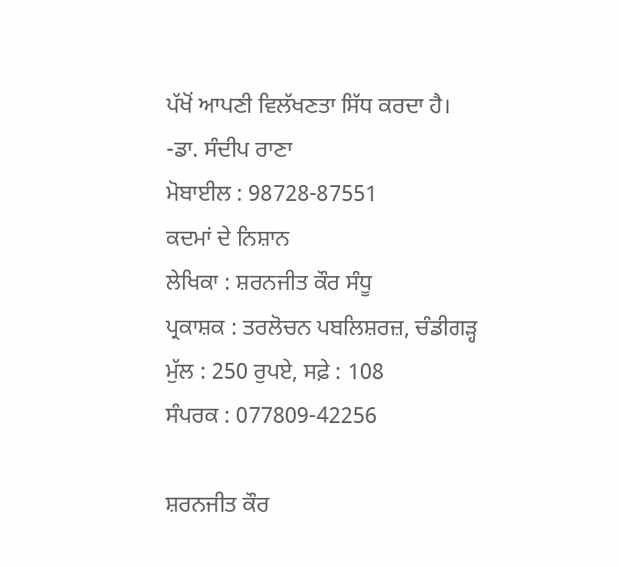ਪੱਖੋਂ ਆਪਣੀ ਵਿਲੱਖਣਤਾ ਸਿੱਧ ਕਰਦਾ ਹੈ।
-ਡਾ. ਸੰਦੀਪ ਰਾਣਾ
ਮੋਬਾਈਲ : 98728-87551
ਕਦਮਾਂ ਦੇ ਨਿਸ਼ਾਨ
ਲੇਖਿਕਾ : ਸ਼ਰਨਜੀਤ ਕੌਰ ਸੰਧੂ
ਪ੍ਰਕਾਸ਼ਕ : ਤਰਲੋਚਨ ਪਬਲਿਸ਼ਰਜ਼, ਚੰਡੀਗੜ੍ਹ
ਮੁੱਲ : 250 ਰੁਪਏ, ਸਫ਼ੇ : 108
ਸੰਪਰਕ : 077809-42256

ਸ਼ਰਨਜੀਤ ਕੌਰ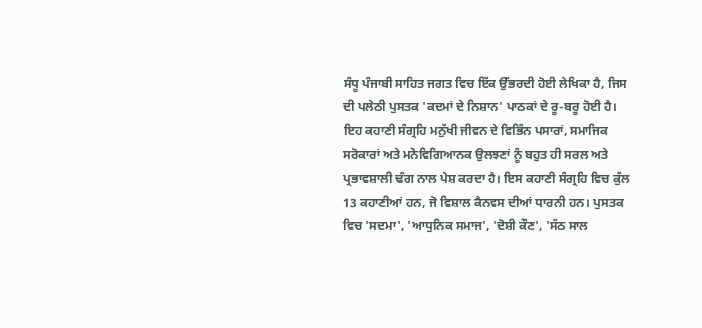ਸੰਧੂ ਪੰਜਾਬੀ ਸਾਹਿਤ ਜਗਤ ਵਿਚ ਇੱਕ ਉੱਭਰਦੀ ਹੋਈ ਲੇਖਿਕਾ ਹੈ, ਜਿਸ ਦੀ ਪਲੇਠੀ ਪੁਸਤਕ 'ਕਦਮਾਂ ਦੇ ਨਿਸ਼ਾਨ' ਪਾਠਕਾਂ ਦੇ ਰੂ-ਬਰੂ ਹੋਈ ਹੈ। ਇਹ ਕਹਾਣੀ ਸੰਗ੍ਰਹਿ ਮਨੁੱਖੀ ਜੀਵਨ ਦੇ ਵਿਭਿੰਨ ਪਸਾਰਾਂ, ਸਮਾਜਿਕ ਸਰੋਕਾਰਾਂ ਅਤੇ ਮਨੋਵਿਗਿਆਨਕ ਉਲਝਣਾਂ ਨੂੰ ਬਹੁਤ ਹੀ ਸਰਲ ਅਤੇ ਪ੍ਰਭਾਵਸ਼ਾਲੀ ਢੰਗ ਨਾਲ ਪੇਸ਼ ਕਰਦਾ ਹੈ। ਇਸ ਕਹਾਣੀ ਸੰਗ੍ਰਹਿ ਵਿਚ ਕੁੱਲ 13 ਕਹਾਣੀਆਂ ਹਨ, ਜੋ ਵਿਸ਼ਾਲ ਕੈਨਵਸ ਦੀਆਂ ਧਾਰਨੀ ਹਨ। ਪੁਸਤਕ ਵਿਚ 'ਸਦਮਾ', 'ਆਧੁਨਿਕ ਸਮਾਜ', 'ਦੋਸ਼ੀ ਕੌਣ', 'ਸੱਠ ਸਾਲ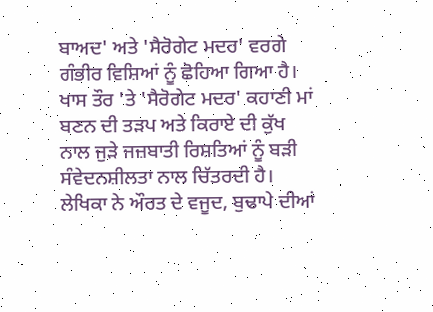ਬਾਅਦ' ਅਤੇ 'ਸੈਰੋਗੇਟ ਮਦਰ' ਵਰਗੇ ਗੰਭੀਰ ਵਿਸ਼ਿਆਂ ਨੂੰ ਛੋਹਿਆ ਗਿਆ ਹੈ। ਖਾਸ ਤੌਰ 'ਤੇ 'ਸੈਰੋਗੇਟ ਮਦਰ' ਕਹਾਣੀ ਮਾਂ ਬਣਨ ਦੀ ਤੜਪ ਅਤੇ ਕਿਰਾਏ ਦੀ ਕੁੱਖ ਨਾਲ ਜੁੜੇ ਜਜ਼ਬਾਤੀ ਰਿਸ਼ਤਿਆਂ ਨੂੰ ਬੜੀ ਸੰਵੇਦਨਸ਼ੀਲਤਾ ਨਾਲ ਚਿੱਤਰਦੀ ਹੈ। ਲੇਖਿਕਾ ਨੇ ਔਰਤ ਦੇ ਵਜੂਦ, ਬੁਢਾਪੇ ਦੀਆਂ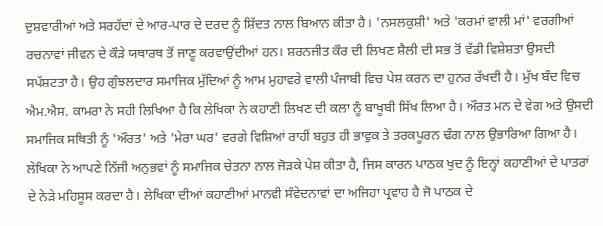ਦੁਸ਼ਵਾਰੀਆਂ ਅਤੇ ਸਰਹੱਦਾਂ ਦੇ ਆਰ-ਪਾਰ ਦੇ ਦਰਦ ਨੂੰ ਸ਼ਿੱਦਤ ਨਾਲ ਬਿਆਨ ਕੀਤਾ ਹੈ। 'ਨਸਲਕੁਸ਼ੀ' ਅਤੇ 'ਕਰਮਾਂ ਵਾਲੀ ਮਾਂ' ਵਰਗੀਆਂ ਰਚਨਾਵਾਂ ਜੀਵਨ ਦੇ ਕੌੜੇ ਯਥਾਰਥ ਤੋਂ ਜਾਣੂ ਕਰਵਾਉਂਦੀਆਂ ਹਨ। ਸ਼ਰਨਜੀਤ ਕੌਰ ਦੀ ਲਿਖਣ ਸ਼ੈਲੀ ਦੀ ਸਭ ਤੋਂ ਵੱਡੀ ਵਿਸ਼ੇਸ਼ਤਾ ਉਸਦੀ ਸਪੱਸ਼ਟਤਾ ਹੈ। ਉਹ ਗੁੰਝਲਦਾਰ ਸਮਾਜਿਕ ਮੁੱਦਿਆਂ ਨੂੰ ਆਮ ਮੁਹਾਵਰੇ ਵਾਲੀ ਪੰਜਾਬੀ ਵਿਚ ਪੇਸ਼ ਕਰਨ ਦਾ ਹੁਨਰ ਰੱਖਦੀ ਹੈ। ਮੁੱਖ ਬੰਦ ਵਿਚ ਐਮ.ਐਸ. ਕਾਮਰਾ ਨੇ ਸਹੀ ਲਿਖਿਆ ਹੈ ਕਿ ਲੇਖਿਕਾ ਨੇ ਕਹਾਣੀ ਲਿਖਣ ਦੀ ਕਲਾ ਨੂੰ ਬਾਖੂਬੀ ਸਿੱਖ ਲਿਆ ਹੈ। ਔਰਤ ਮਨ ਦੇ ਵੇਗ ਅਤੇ ਉਸਦੀ ਸਮਾਜਿਕ ਸਥਿਤੀ ਨੂੰ 'ਔਰਤ' ਅਤੇ 'ਮੇਰਾ ਘਰ' ਵਰਗੇ ਵਿਸ਼ਿਆਂ ਰਾਹੀਂ ਬਹੁਤ ਹੀ ਭਾਵੁਕ ਤੇ ਤਰਕਪੂਰਨ ਢੰਗ ਨਾਲ ਉਭਾਰਿਆ ਗਿਆ ਹੈ। ਲੇਖਿਕਾ ਨੇ ਆਪਣੇ ਨਿੱਜੀ ਅਨੁਭਵਾਂ ਨੂੰ ਸਮਾਜਿਕ ਚੇਤਨਾ ਨਾਲ ਜੋੜਕੇ ਪੇਸ਼ ਕੀਤਾ ਹੈ, ਜਿਸ ਕਾਰਨ ਪਾਠਕ ਖੁਦ ਨੂੰ ਇਨ੍ਹਾਂ ਕਹਾਣੀਆਂ ਦੇ ਪਾਤਰਾਂ ਦੇ ਨੇੜੇ ਮਹਿਸੂਸ ਕਰਦਾ ਹੈ। ਲੇਖਿਕਾ ਦੀਆਂ ਕਹਾਣੀਆਂ ਮਾਨਵੀ ਸੰਵੇਦਨਾਵਾਂ ਦਾ ਅਜਿਹਾ ਪ੍ਰਵਾਹ ਹੈ ਜੋ ਪਾਠਕ ਦੇ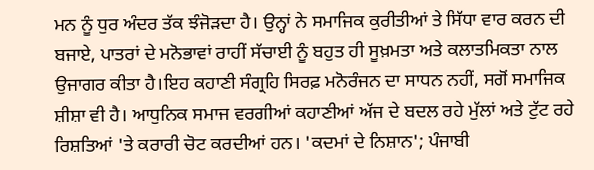ਮਨ ਨੂੰ ਧੁਰ ਅੰਦਰ ਤੱਕ ਝੰਜੋੜਦਾ ਹੈ। ਉਨ੍ਹਾਂ ਨੇ ਸਮਾਜਿਕ ਕੁਰੀਤੀਆਂ ਤੇ ਸਿੱਧਾ ਵਾਰ ਕਰਨ ਦੀ ਬਜਾਏ, ਪਾਤਰਾਂ ਦੇ ਮਨੋਭਾਵਾਂ ਰਾਹੀਂ ਸੱਚਾਈ ਨੂੰ ਬਹੁਤ ਹੀ ਸੂਖ਼ਮਤਾ ਅਤੇ ਕਲਾਤਮਿਕਤਾ ਨਾਲ ਉਜਾਗਰ ਕੀਤਾ ਹੈ।ਇਹ ਕਹਾਣੀ ਸੰਗ੍ਰਹਿ ਸਿਰਫ਼ ਮਨੋਰੰਜਨ ਦਾ ਸਾਧਨ ਨਹੀਂ, ਸਗੋਂ ਸਮਾਜਿਕ ਸ਼ੀਸ਼ਾ ਵੀ ਹੈ। ਆਧੁਨਿਕ ਸਮਾਜ ਵਰਗੀਆਂ ਕਹਾਣੀਆਂ ਅੱਜ ਦੇ ਬਦਲ ਰਹੇ ਮੁੱਲਾਂ ਅਤੇ ਟੁੱਟ ਰਹੇ ਰਿਸ਼ਤਿਆਂ 'ਤੇ ਕਰਾਰੀ ਚੋਟ ਕਰਦੀਆਂ ਹਨ। 'ਕਦਮਾਂ ਦੇ ਨਿਸ਼ਾਨ'; ਪੰਜਾਬੀ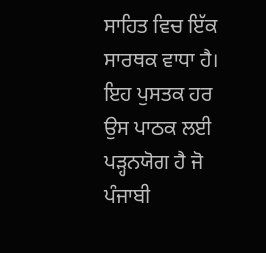ਸਾਹਿਤ ਵਿਚ ਇੱਕ ਸਾਰਥਕ ਵਾਧਾ ਹੈ। ਇਹ ਪੁਸਤਕ ਹਰ ਉਸ ਪਾਠਕ ਲਈ ਪੜ੍ਹਨਯੋਗ ਹੈ ਜੋ ਪੰਜਾਬੀ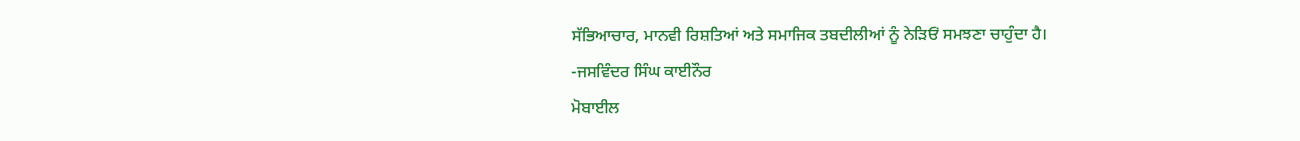ਸੱਭਿਆਚਾਰ, ਮਾਨਵੀ ਰਿਸ਼ਤਿਆਂ ਅਤੇ ਸਮਾਜਿਕ ਤਬਦੀਲੀਆਂ ਨੂੰ ਨੇੜਿਓਂ ਸਮਝਣਾ ਚਾਹੁੰਦਾ ਹੈ।
-ਜਸਵਿੰਦਰ ਸਿੰਘ ਕਾਈਨੌਰ
ਮੋਬਾਈਲ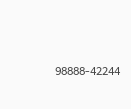98888-42244